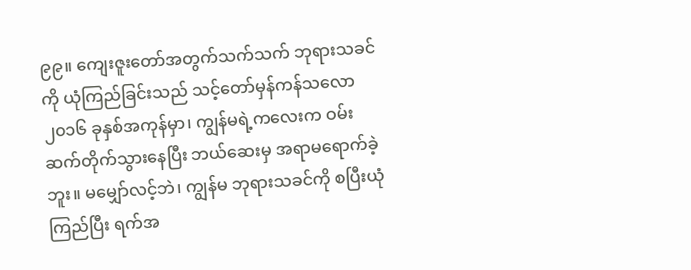၉၉။ ကျေးဇူးတော်အတွက်သက်သက် ဘုရားသခင်ကို ယုံကြည်ခြင်းသည် သင့်တော်မှန်ကန်သလော
၂၀၁၆ ခုနှစ်အကုန်မှာ၊ ကျွန်မရဲ့ကလေးက ဝမ်းဆက်တိုက်သွားနေပြီး ဘယ်ဆေးမှ အရာမရောက်ခဲ့ဘူး။ မမျှော်လင့်ဘဲ၊ ကျွန်မ ဘုရားသခင်ကို စပြီးယုံကြည်ပြီး ရက်အ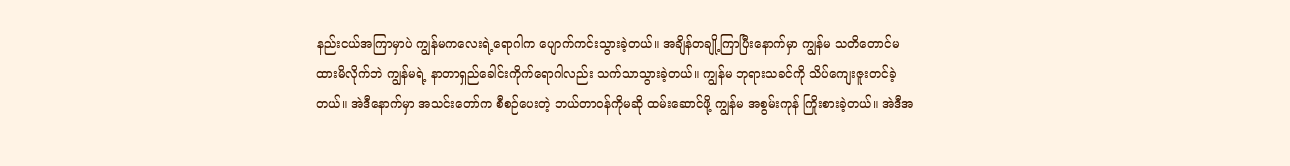နည်းငယ်အကြာမှာပဲ ကျွန်မကလေးရဲ့ရောဂါက ပျောက်ကင်းသွားခဲ့တယ်။ အချိန်တချို့ကြာပြီးနောက်မှာ ကျွန်မ သတိတောင်မထားမိလိုက်ဘဲ ကျွန်မရဲ့ နာတာရှည်ခေါင်းကိုက်ရောဂါလည်း သက်သာသွားခဲ့တယ်။ ကျွန်မ ဘုရားသခင်ကို သိပ်ကျေးဇူးတင်ခဲ့တယ်။ အဲဒီနောက်မှာ အသင်းတော်က စီစဉ်ပေးတဲ့ ဘယ်တာဝန်ကိုမဆို ထမ်းဆောင်ဖို့ ကျွန်မ အစွမ်းကုန် ကြိုးစားခဲ့တယ်။ အဲဒီအ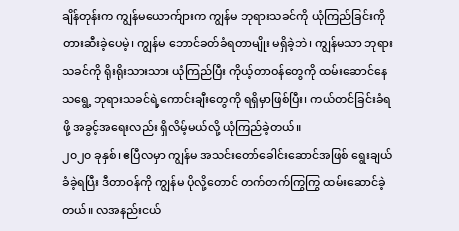ချိန်တုန်းက ကျွန်မယောက်ျားက ကျွန်မ ဘုရားသခင်ကို ယုံကြည်ခြင်းကို တားဆီးခဲ့ပေမဲ့၊ ကျွန်မ ဘောင်ခတ်ခံရတာမျိုး မရှိခဲ့ဘဲ၊ ကျွန်မသာ ဘုရားသခင်ကို ရိုးရိုးသားသား ယုံကြည်ပြီး ကိုယ့်တာဝန်တွေကို ထမ်းဆောင်နေသရွေ့ ဘုရားသခင်ရဲ့ကောင်းချီးတွေကို ရရှိမှာဖြစ်ပြီး၊ ကယ်တင်ခြင်းခံရဖို့ အခွင့်အရေးလည်း ရှိလိမ့်မယ်လို့ ယုံကြည်ခဲ့တယ်။
၂၀၂၀ ခုနှစ်၊ ဧပြီလမှာ ကျွန်မ အသင်းတော်ခေါင်းဆောင်အဖြစ် ရွေးချယ်ခံခဲ့ရပြီး ဒီတာဝန်ကို ကျွန်မ ပိုလို့တောင် တက်တက်ကြွကြွ ထမ်းဆောင်ခဲ့တယ်။ လအနည်းငယ်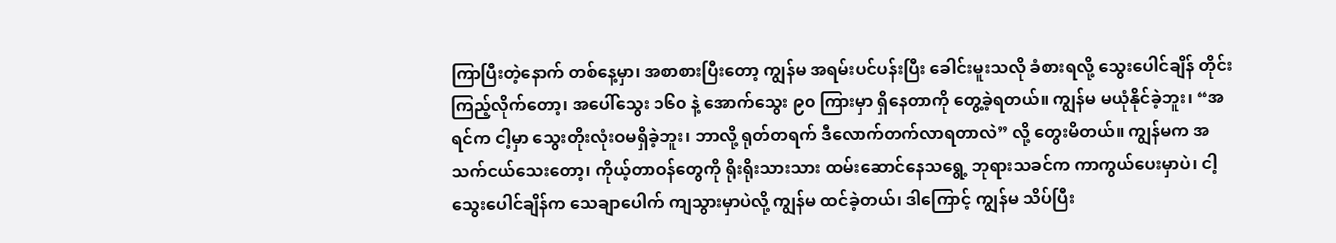ကြာပြီးတဲ့နောက် တစ်နေ့မှာ၊ အစာစားပြီးတော့ ကျွန်မ အရမ်းပင်ပန်းပြီး ခေါင်းမူးသလို ခံစားရလို့ သွေးပေါင်ချိန် တိုင်းကြည့်လိုက်တော့၊ အပေါ်သွေး ၁၆၀ နဲ့ အောက်သွေး ၉၀ ကြားမှာ ရှိနေတာကို တွေ့ခဲ့ရတယ်။ ကျွန်မ မယုံနိုင်ခဲ့ဘူး၊ “အရင်က ငါ့မှာ သွေးတိုးလုံးဝမရှိခဲ့ဘူး၊ ဘာလို့ ရုတ်တရက် ဒီလောက်တက်လာရတာလဲ” လို့ တွေးမိတယ်။ ကျွန်မက အသက်ငယ်သေးတော့၊ ကိုယ့်တာဝန်တွေကို ရိုးရိုးသားသား ထမ်းဆောင်နေသရွေ့ ဘုရားသခင်က ကာကွယ်ပေးမှာပဲ၊ ငါ့သွေးပေါင်ချိန်က သေချာပေါက် ကျသွားမှာပဲလို့ ကျွန်မ ထင်ခဲ့တယ်၊ ဒါကြောင့် ကျွန်မ သိပ်ပြီး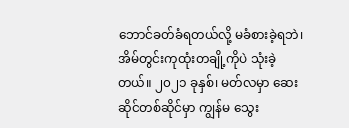ဘောင်ခတ်ခံရတယ်လို့ မခံစားခဲ့ရဘဲ၊ အိမ်တွင်းကုထုံးတချို့ကိုပဲ သုံးခဲ့တယ်။ ၂၀၂၁ ခုနှစ်၊ မတ်လမှာ ဆေးဆိုင်တစ်ဆိုင်မှာ ကျွန်မ သွေး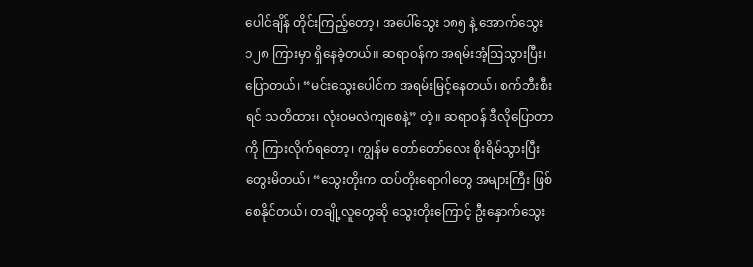ပေါင်ချိန် တိုင်းကြည့်တော့၊ အပေါ်သွေး ၁၈၅ နဲ့ အောက်သွေး ၁၂၈ ကြားမှာ ရှိနေခဲ့တယ်။ ဆရာဝန်က အရမ်းအံ့ဩသွားပြီး၊ ပြောတယ်၊ “မင်းသွေးပေါင်က အရမ်းမြင့်နေတယ်၊ စက်ဘီးစီးရင် သတိထား၊ လုံးဝမလဲကျစေနဲ့” တဲ့။ ဆရာဝန် ဒီလိုပြောတာကို ကြားလိုက်ရတော့၊ ကျွန်မ တော်တော်လေး စိုးရိမ်သွားပြီး တွေးမိတယ်၊ “သွေးတိုးက ထပ်တိုးရောဂါတွေ အများကြီး ဖြစ်စေနိုင်တယ်၊ တချို့လူတွေဆို သွေးတိုးကြောင့် ဦးနှောက်သွေး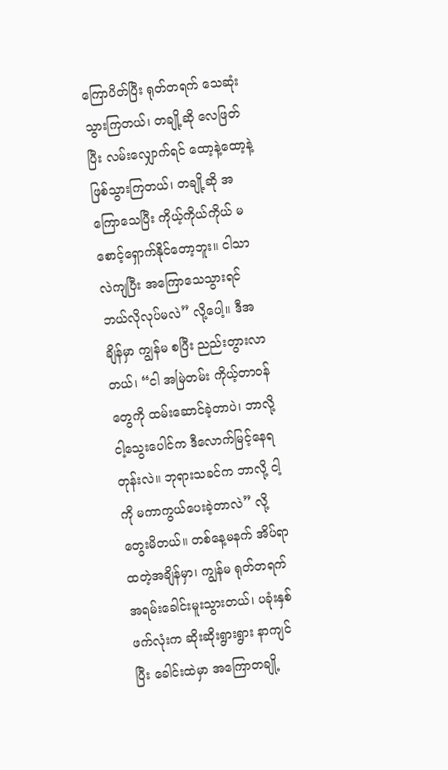ကြောပိတ်ပြီး ရုတ်တရက် သေဆုံးသွားကြတယ်၊ တချို့ဆို လေဖြတ်ပြီး လမ်းလျှောက်ရင် ထော့နဲ့ထော့နဲ့ ဖြစ်သွားကြတယ်၊ တချို့ဆို အကြောသေပြီး ကိုယ့်ကိုယ်ကိုယ် မစောင့်ရှောက်နိုင်တော့ဘူး။ ငါသာ လဲကျပြီး အကြောသေသွားရင် ဘယ်လိုလုပ်မလဲ” လို့ပေါ့။ ဒီအချိန်မှာ ကျွန်မ စပြီး ညည်းတွားလာတယ်၊ “ငါ အမြဲတမ်း ကိုယ့်တာဝန်တွေကို ထမ်းဆောင်ခဲ့တာပဲ၊ ဘာလို့ ငါ့သွေးပေါင်က ဒီလောက်မြင့်နေရတုန်းလဲ။ ဘုရားသခင်က ဘာလို့ ငါ့ကို မကာကွယ်ပေးခဲ့တာလဲ” လို့ တွေးမိတယ်။ တစ်နေ့မနက် အိပ်ရာထတဲ့အချိန်မှာ၊ ကျွန်မ ရုတ်တရက် အရမ်းခေါင်းမူးသွားတယ်၊ ပခုံးနှစ်ဖက်လုံးက ဆိုးဆိုးရွားရွား နာကျင်ပြီး ခေါင်းထဲမှာ အကြောတချို့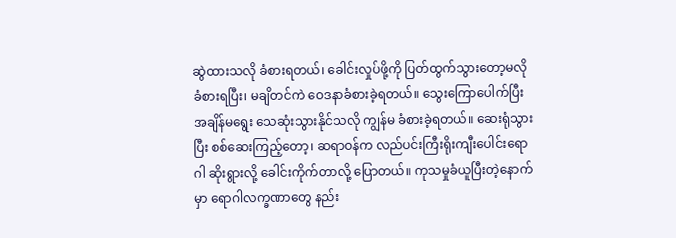ဆွဲထားသလို ခံစားရတယ်၊ ခေါင်းလှုပ်ဖို့ကို ပြတ်ထွက်သွားတော့မလို ခံစားရပြီး၊ မချိတင်ကဲ ဝေဒနာခံစားခဲ့ရတယ်။ သွေးကြောပေါက်ပြီး အချိန်မရွေး သေဆုံးသွားနိုင်သလို ကျွန်မ ခံစားခဲ့ရတယ်။ ဆေးရုံသွားပြီး စစ်ဆေးကြည့်တော့၊ ဆရာဝန်က လည်ပင်းကြီးရိုးကျီးပေါင်းရောဂါ ဆိုးရွားလို့ ခေါင်းကိုက်တာလို့ ပြောတယ်။ ကုသမှုခံယူပြီးတဲ့နောက်မှာ ရောဂါလက္ခဏာတွေ နည်း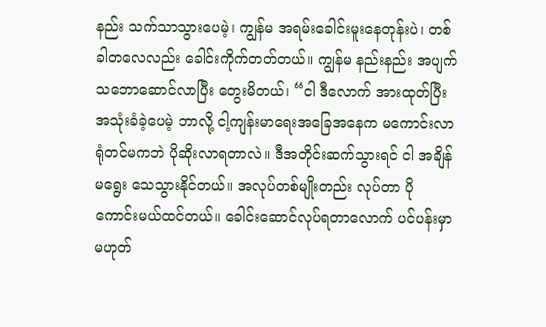နည်း သက်သာသွားပေမဲ့၊ ကျွန်မ အရမ်းခေါင်းမူးနေတုန်းပဲ၊ တစ်ခါတလေလည်း ခေါင်းကိုက်တတ်တယ်။ ကျွန်မ နည်းနည်း အပျက်သဘောဆောင်လာပြီး တွေးမိတယ်၊ “ငါ ဒီလောက် အားထုတ်ပြီး အသုံးခံခဲ့ပေမဲ့ ဘာလို့ ငါ့ကျန်းမာရေးအခြေအနေက မကောင်းလာရုံတင်မကဘဲ ပိုဆိုးလာရတာလဲ။ ဒီအတိုင်းဆက်သွားရင် ငါ အချိန်မရွေး သေသွားနိုင်တယ်။ အလုပ်တစ်မျိုးတည်း လုပ်တာ ပိုကောင်းမယ်ထင်တယ်။ ခေါင်းဆောင်လုပ်ရတာလောက် ပင်ပန်းမှာ မဟုတ်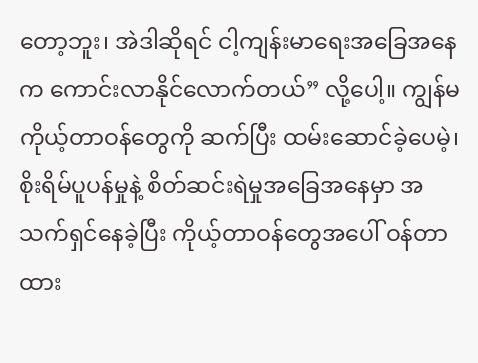တော့ဘူး၊ အဲဒါဆိုရင် ငါ့ကျန်းမာရေးအခြေအနေက ကောင်းလာနိုင်လောက်တယ်” လို့ပေါ့။ ကျွန်မ ကိုယ့်တာဝန်တွေကို ဆက်ပြီး ထမ်းဆောင်ခဲ့ပေမဲ့၊ စိုးရိမ်ပူပန်မှုနဲ့ စိတ်ဆင်းရဲမှုအခြေအနေမှာ အသက်ရှင်နေခဲ့ပြီး ကိုယ့်တာဝန်တွေအပေါ် ဝန်တာထား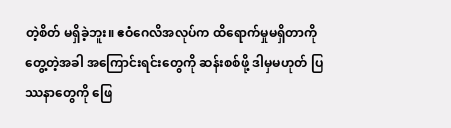တဲ့စိတ် မရှိခဲ့ဘူး။ ဧဝံဂေလိအလုပ်က ထိရောက်မှုမရှိတာကို တွေ့တဲ့အခါ အကြောင်းရင်းတွေကို ဆန်းစစ်ဖို့ ဒါမှမဟုတ် ပြဿနာတွေကို ဖြေ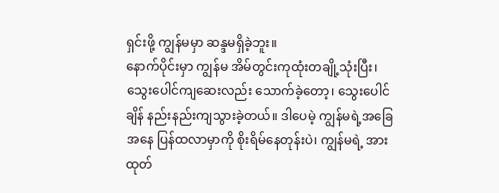ရှင်းဖို့ ကျွန်မမှာ ဆန္ဒမရှိခဲ့ဘူး။
နောက်ပိုင်းမှာ ကျွန်မ အိမ်တွင်းကုထုံးတချို့သုံးပြီး၊ သွေးပေါင်ကျဆေးလည်း သောက်ခဲ့တော့၊ သွေးပေါင်ချိန် နည်းနည်းကျသွားခဲ့တယ်။ ဒါပေမဲ့ ကျွန်မရဲ့အခြေအနေ ပြန်ထလာမှာကို စိုးရိမ်နေတုန်းပဲ၊ ကျွန်မရဲ့ အားထုတ်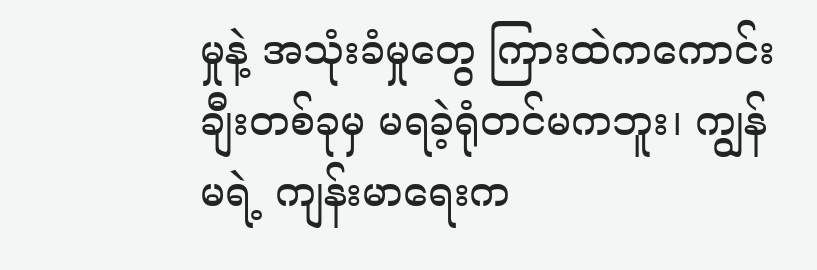မှုနဲ့ အသုံးခံမှုတွေ ကြားထဲကကောင်းချီးတစ်ခုမှ မရခဲ့ရုံတင်မကဘူး၊ ကျွန်မရဲ့ ကျန်းမာရေးက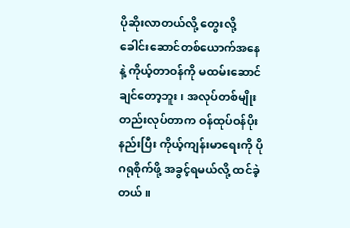ပိုဆိုးလာတယ်လို့ တွေးလို့ ခေါင်းဆောင်တစ်ယောက်အနေနဲ့ ကိုယ့်တာဝန်ကို မထမ်းဆောင်ချင်တော့ဘူး၊ အလုပ်တစ်မျိုးတည်းလုပ်တာက ဝန်ထုပ်ဝန်ပိုးနည်းပြီး ကိုယ့်ကျန်းမာရေးကို ပိုဂရုစိုက်ဖို့ အခွင့်ရမယ်လို့ ထင်ခဲ့တယ်။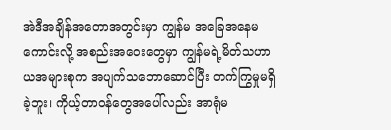အဲဒီအချိန်အတောအတွင်းမှာ ကျွန်မ အခြေအနေမကောင်းလို့ အစည်းအဝေးတွေမှာ ကျွန်မရဲ့မိတ်သဟာယအများစုက အပျက်သဘောဆောင်ပြီး တက်ကြွမှုမရှိခဲ့ဘူး၊ ကိုယ့်တာဝန်တွေအပေါ်လည်း အာရုံမ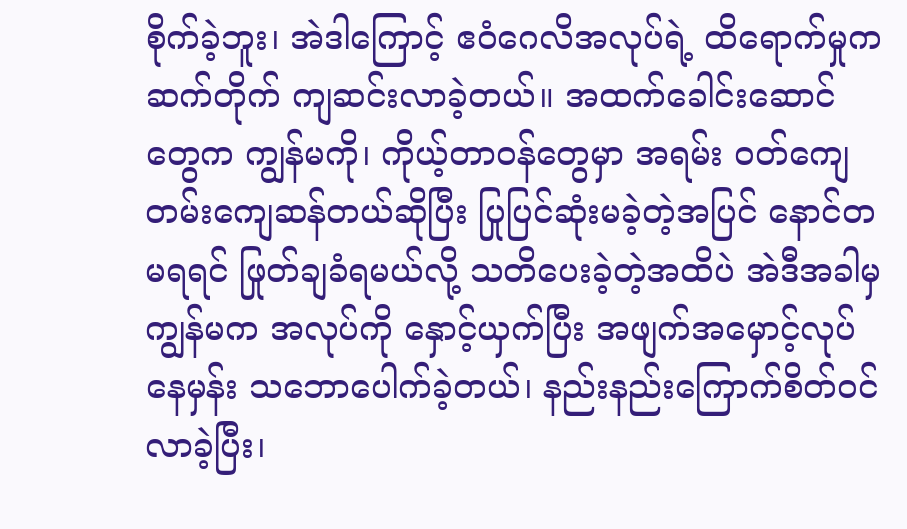စိုက်ခဲ့ဘူး၊ အဲဒါကြောင့် ဧဝံဂေလိအလုပ်ရဲ့ ထိရောက်မှုက ဆက်တိုက် ကျဆင်းလာခဲ့တယ်။ အထက်ခေါင်းဆောင်တွေက ကျွန်မကို၊ ကိုယ့်တာဝန်တွေမှာ အရမ်း ဝတ်ကျေတမ်းကျေဆန်တယ်ဆိုပြီး ပြုပြင်ဆုံးမခဲ့တဲ့အပြင် နောင်တမရရင် ဖြုတ်ချခံရမယ်လို့ သတိပေးခဲ့တဲ့အထိပဲ အဲဒီအခါမှ ကျွန်မက အလုပ်ကို နှောင့်ယှက်ပြီး အဖျက်အမှောင့်လုပ်နေမှန်း သဘောပေါက်ခဲ့တယ်၊ နည်းနည်းကြောက်စိတ်ဝင်လာခဲ့ပြီး၊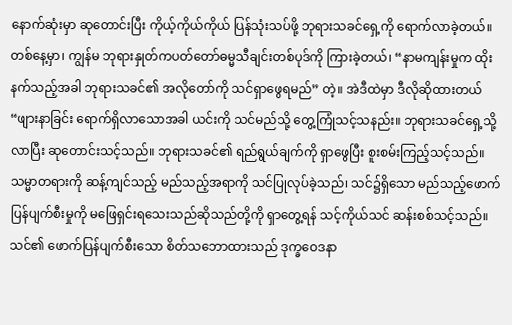နောက်ဆုံးမှာ ဆုတောင်းပြီး ကိုယ့်ကိုယ်ကိုယ် ပြန်သုံးသပ်ဖို့ ဘုရားသခင်ရှေ့ကို ရောက်လာခဲ့တယ်။ တစ်နေ့မှာ၊ ကျွန်မ ဘုရားနှုတ်ကပတ်တော်ဓမ္မသီချင်းတစ်ပုဒ်ကို ကြားခဲ့တယ်၊ “နာမကျန်းမှုက ထိုးနက်သည့်အခါ ဘုရားသခင်၏ အလိုတော်ကို သင်ရှာဖွေရမည်” တဲ့။ အဲဒီထဲမှာ ဒီလိုဆိုထားတယ် “ဖျားနာခြင်း ရောက်ရှိလာသောအခါ ယင်းကို သင်မည်သို့ တွေ့ကြုံသင့်သနည်း။ ဘုရားသခင်ရှေ့သို့လာပြီး ဆုတောင်းသင့်သည်။ ဘုရားသခင်၏ ရည်ရွယ်ချက်ကို ရှာဖွေပြီး စူးစမ်းကြည့်သင့်သည်။ သမ္မာတရားကို ဆန့်ကျင်သည့် မည်သည့်အရာကို သင်ပြုလုပ်ခဲ့သည်၊ သင်၌ရှိသော မည်သည့်ဖောက်ပြန်ပျက်စီးမှုကို မဖြေရှင်းရသေးသည်ဆိုသည်တို့ကို ရှာတွေ့ရန် သင့်ကိုယ်သင် ဆန်းစစ်သင့်သည်။ သင်၏ ဖောက်ပြန်ပျက်စီးသော စိတ်သဘောထားသည် ဒုက္ခဝေဒနာ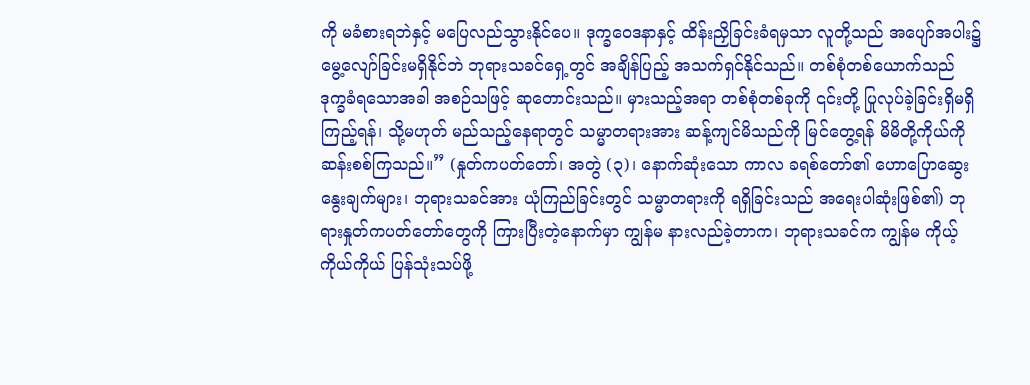ကို မခံစားရဘဲနှင့် မပြေလည်သွားနိုင်ပေ။ ဒုက္ခဝေဒနာနှင့် ထိန်းညှိခြင်းခံရမှသာ လူတို့သည် အပျော်အပါး၌ မွေ့လျော်ခြင်းမရှိနိုင်ဘဲ ဘုရားသခင်ရှေ့တွင် အချိန်ပြည့် အသက်ရှင်နိုင်သည်။ တစ်စုံတစ်ယောက်သည် ဒုက္ခခံရသောအခါ အစဉ်သဖြင့် ဆုတောင်းသည်။ မှားသည့်အရာ တစ်စုံတစ်ခုကို ၎င်းတို့ ပြုလုပ်ခဲ့ခြင်းရှိမရှိ ကြည့်ရန်၊ သို့မဟုတ် မည်သည့်နေရာတွင် သမ္မာတရားအား ဆန့်ကျင်မိသည်ကို မြင်တွေ့ရန် မိမိတို့ကိုယ်ကို ဆန်းစစ်ကြသည်။” (နှုတ်ကပတ်တော်၊ အတွဲ (၃)၊ နောက်ဆုံးသော ကာလ ခရစ်တော်၏ ဟောပြောဆွေးနွေးချက်များ၊ ဘုရားသခင်အား ယုံကြည်ခြင်းတွင် သမ္မာတရားကို ရရှိခြင်းသည် အရေးပါဆုံးဖြစ်၏) ဘုရားနှုတ်ကပတ်တော်တွေကို ကြားပြီးတဲ့နောက်မှာ ကျွန်မ နားလည်ခဲ့တာက၊ ဘုရားသခင်က ကျွန်မ ကိုယ့်ကိုယ်ကိုယ် ပြန်သုံးသပ်ဖို့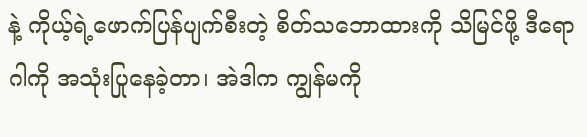နဲ့ ကိုယ့်ရဲ့ဖောက်ပြန်ပျက်စီးတဲ့ စိတ်သဘောထားကို သိမြင်ဖို့ ဒီရောဂါကို အသုံးပြုနေခဲ့တာ၊ အဲဒါက ကျွန်မကို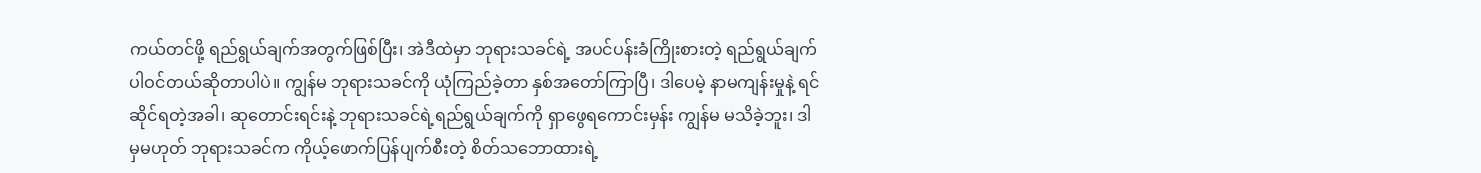ကယ်တင်ဖို့ ရည်ရွယ်ချက်အတွက်ဖြစ်ပြီး၊ အဲဒီထဲမှာ ဘုရားသခင်ရဲ့ အပင်ပန်းခံကြိုးစားတဲ့ ရည်ရွယ်ချက် ပါဝင်တယ်ဆိုတာပါပဲ။ ကျွန်မ ဘုရားသခင်ကို ယုံကြည်ခဲ့တာ နှစ်အတော်ကြာပြီ၊ ဒါပေမဲ့ နာမကျန်းမှုနဲ့ ရင်ဆိုင်ရတဲ့အခါ၊ ဆုတောင်းရင်းနဲ့ ဘုရားသခင်ရဲ့ရည်ရွယ်ချက်ကို ရှာဖွေရကောင်းမှန်း ကျွန်မ မသိခဲ့ဘူး၊ ဒါမှမဟုတ် ဘုရားသခင်က ကိုယ့်ဖောက်ပြန်ပျက်စီးတဲ့ စိတ်သဘောထားရဲ့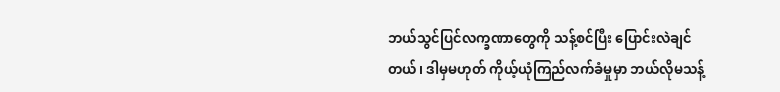ဘယ်သွင်ပြင်လက္ခဏာတွေကို သန့်စင်ပြီး ပြောင်းလဲချင်တယ်၊ ဒါမှမဟုတ် ကိုယ့်ယုံကြည်လက်ခံမှုမှာ ဘယ်လိုမသန့်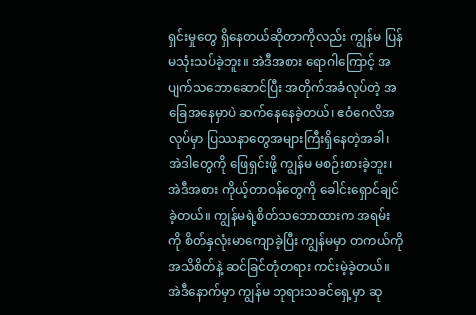ရှင်းမှုတွေ ရှိနေတယ်ဆိုတာကိုလည်း ကျွန်မ ပြန်မသုံးသပ်ခဲ့ဘူး။ အဲဒီအစား ရောဂါကြောင့် အပျက်သဘောဆောင်ပြီး အတိုက်အခံလုပ်တဲ့ အခြေအနေမှာပဲ ဆက်နေနေခဲ့တယ်၊ ဧဝံဂေလိအလုပ်မှာ ပြဿနာတွေအများကြီးရှိနေတဲ့အခါ၊ အဲဒါတွေကို ဖြေရှင်းဖို့ ကျွန်မ မစဉ်းစားခဲ့ဘူး၊ အဲဒီအစား ကိုယ့်တာဝန်တွေကို ခေါင်းရှောင်ချင်ခဲ့တယ်။ ကျွန်မရဲ့စိတ်သဘောထားက အရမ်းကို စိတ်နှလုံးမာကျောခဲ့ပြီး ကျွန်မမှာ တကယ်ကို အသိစိတ်နဲ့ ဆင်ခြင်တုံတရား ကင်းမဲ့ခဲ့တယ်။ အဲဒီနောက်မှာ ကျွန်မ ဘုရားသခင်ရှေ့မှာ ဆု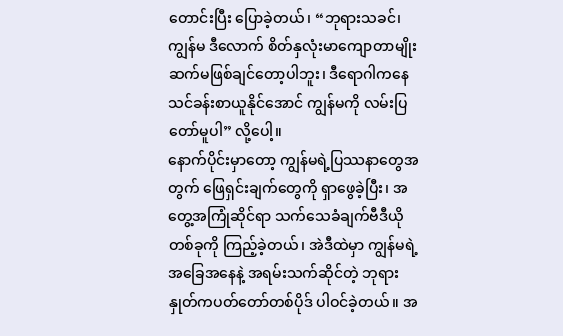တောင်းပြီး ပြောခဲ့တယ်၊ “ဘုရားသခင်၊ ကျွန်မ ဒီလောက် စိတ်နှလုံးမာကျောတာမျိုး ဆက်မဖြစ်ချင်တော့ပါဘူး၊ ဒီရောဂါကနေ သင်ခန်းစာယူနိုင်အောင် ကျွန်မကို လမ်းပြတော်မူပါ” လို့ပေါ့။
နောက်ပိုင်းမှာတော့ ကျွန်မရဲ့ပြဿနာတွေအတွက် ဖြေရှင်းချက်တွေကို ရှာဖွေခဲ့ပြီး၊ အတွေ့အကြုံဆိုင်ရာ သက်သေခံချက်ဗီဒီယိုတစ်ခုကို ကြည့်ခဲ့တယ်၊ အဲဒီထဲမှာ ကျွန်မရဲ့အခြေအနေနဲ့ အရမ်းသက်ဆိုင်တဲ့ ဘုရားနှုတ်ကပတ်တော်တစ်ပိုဒ် ပါဝင်ခဲ့တယ်။ အ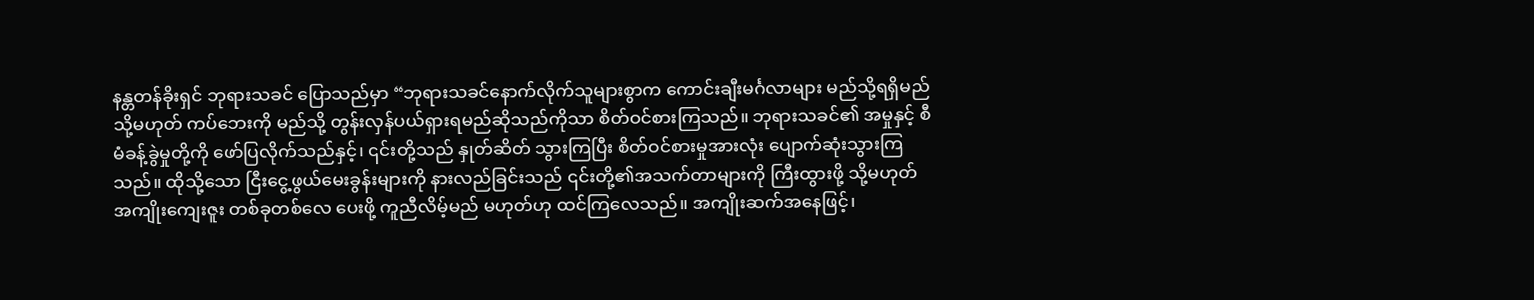နန္တတန်ခိုးရှင် ဘုရားသခင် ပြောသည်မှာ “ဘုရားသခင်နောက်လိုက်သူများစွာက ကောင်းချီးမင်္ဂလာများ မည်သို့ရရှိမည် သို့မဟုတ် ကပ်ဘေးကို မည်သို့ တွန်းလှန်ပယ်ရှားရမည်ဆိုသည်ကိုသာ စိတ်ဝင်စားကြသည်။ ဘုရားသခင်၏ အမှုနှင့် စီမံခန့်ခွဲမှုတို့ကို ဖော်ပြလိုက်သည်နှင့်၊ ၎င်းတို့သည် နှုတ်ဆိတ် သွားကြပြီး စိတ်ဝင်စားမှုအားလုံး ပျောက်ဆုံးသွားကြသည်။ ထိုသို့သော ငြီးငွေ့ဖွယ်မေးခွန်းများကို နားလည်ခြင်းသည် ၎င်းတို့၏အသက်တာများကို ကြီးထွားဖို့ သို့မဟုတ် အကျိုးကျေးဇူး တစ်ခုတစ်လေ ပေးဖို့ ကူညီလိမ့်မည် မဟုတ်ဟု ထင်ကြလေသည်။ အကျိုးဆက်အနေဖြင့်၊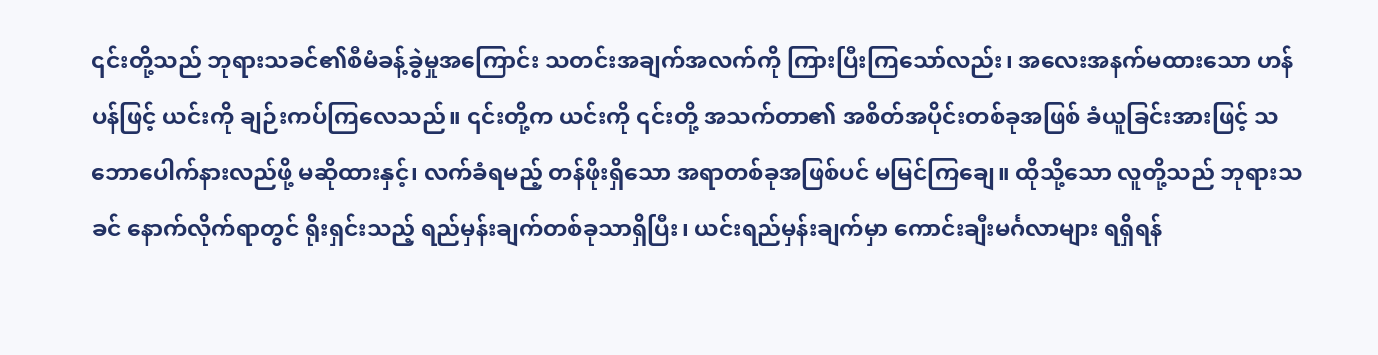၎င်းတို့သည် ဘုရားသခင်၏စီမံခန့်ခွဲမှုအကြောင်း သတင်းအချက်အလက်ကို ကြားပြီးကြသော်လည်း၊ အလေးအနက်မထားသော ဟန်ပန်ဖြင့် ယင်းကို ချဉ်းကပ်ကြလေသည်။ ၎င်းတို့က ယင်းကို ၎င်းတို့ အသက်တာ၏ အစိတ်အပိုင်းတစ်ခုအဖြစ် ခံယူခြင်းအားဖြင့် သဘောပေါက်နားလည်ဖို့ မဆိုထားနှင့်၊ လက်ခံရမည့် တန်ဖိုးရှိသော အရာတစ်ခုအဖြစ်ပင် မမြင်ကြချေ။ ထိုသို့သော လူတို့သည် ဘုရားသခင် နောက်လိုက်ရာတွင် ရိုးရှင်းသည့် ရည်မှန်းချက်တစ်ခုသာရှိပြီး၊ ယင်းရည်မှန်းချက်မှာ ကောင်းချီးမင်္ဂလာများ ရရှိရန်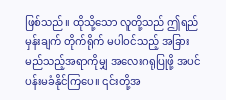ဖြစ်သည်။ ထိုသို့သော လူတို့သည် ဤရည်မှန်းချက် တိုက်ရိုက် မပါဝင်သည့် အခြား မည်သည့်အရာကိုမျှ အလေးဂရုပြုဖို့ အပင်ပန်းမခံနိုင်ကြပေ။ ၎င်းတို့အ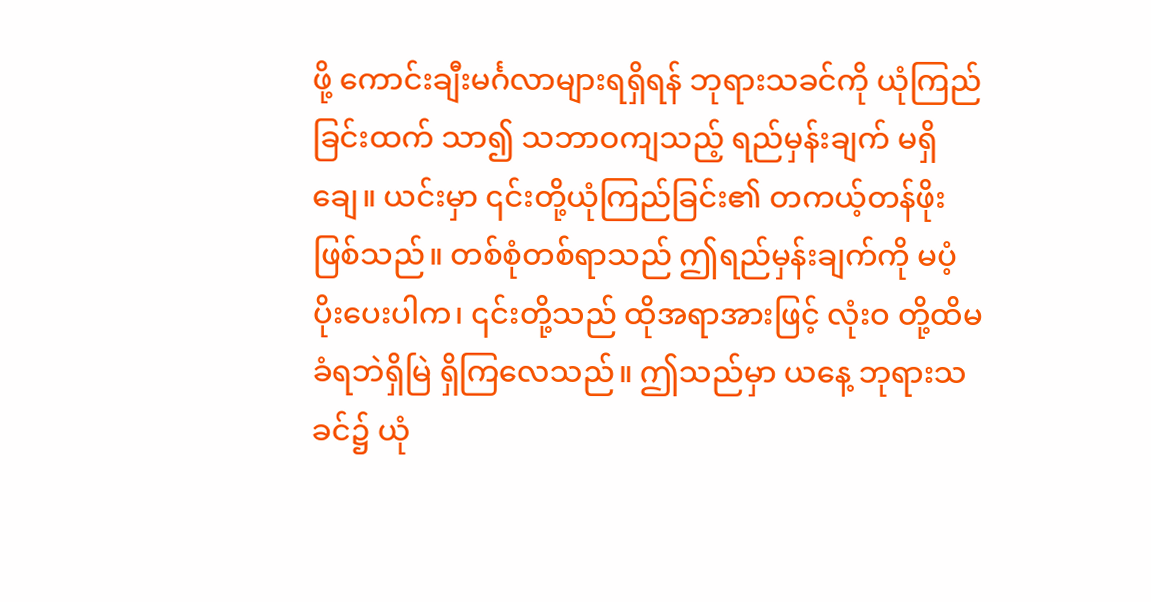ဖို့ ကောင်းချီးမင်္ဂလာများရရှိရန် ဘုရားသခင်ကို ယုံကြည်ခြင်းထက် သာ၍ သဘာဝကျသည့် ရည်မှန်းချက် မရှိချေ။ ယင်းမှာ ၎င်းတို့ယုံကြည်ခြင်း၏ တကယ့်တန်ဖိုး ဖြစ်သည်။ တစ်စုံတစ်ရာသည် ဤရည်မှန်းချက်ကို မပံ့ပိုးပေးပါက၊ ၎င်းတို့သည် ထိုအရာအားဖြင့် လုံးဝ တို့ထိမခံရဘဲရှိမြဲ ရှိကြလေသည်။ ဤသည်မှာ ယနေ့ ဘုရားသခင်၌ ယုံ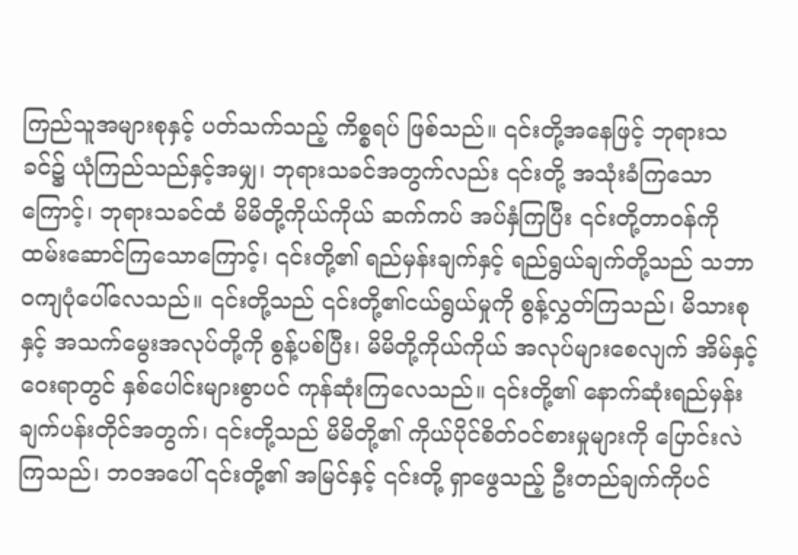ကြည်သူအများစုနှင့် ပတ်သက်သည့် ကိစ္စရပ် ဖြစ်သည်။ ၎င်းတို့အနေဖြင့် ဘုရားသခင်၌ ယုံကြည်သည်နှင့်အမျှ၊ ဘုရားသခင်အတွက်လည်း ၎င်းတို့ အသုံးခံကြသောကြောင့်၊ ဘုရားသခင်ထံ မိမိတို့ကိုယ်ကိုယ် ဆက်ကပ် အပ်နှံကြပြီး ၎င်းတို့တာဝန်ကို ထမ်းဆောင်ကြသောကြောင့်၊ ၎င်းတို့၏ ရည်မှန်းချက်နှင့် ရည်ရွယ်ချက်တို့သည် သဘာဝကျပုံပေါ်လေသည်။ ၎င်းတို့သည် ၎င်းတို့၏ငယ်ရွယ်မှုကို စွန့်လွှတ်ကြသည်၊ မိသားစုနှင့် အသက်မွေးအလုပ်တို့ကို စွန့်ပစ်ပြီး၊ မိမိတို့ကိုယ်ကိုယ် အလုပ်များစေလျက် အိမ်နှင့်ဝေးရာတွင် နှစ်ပေါင်းများစွာပင် ကုန်ဆုံးကြလေသည်။ ၎င်းတို့၏ နောက်ဆုံးရည်မှန်းချက်ပန်းတိုင်အတွက်၊ ၎င်းတို့သည် မိမိတို့၏ ကိုယ်ပိုင်စိတ်ဝင်စားမှုများကို ပြောင်းလဲကြသည်၊ ဘဝအပေါ် ၎င်းတို့၏ အမြင်နှင့် ၎င်းတို့ ရှာဖွေသည့် ဦးတည်ချက်ကိုပင်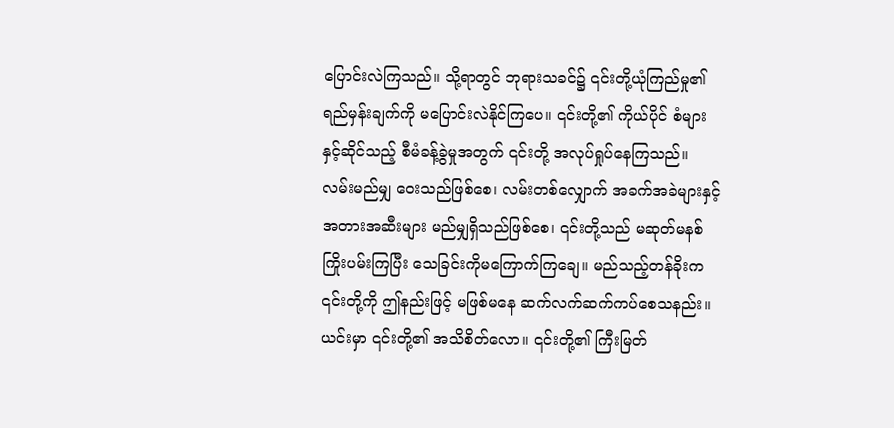ပြောင်းလဲကြသည်။ သို့ရာတွင် ဘုရားသခင်၌ ၎င်းတို့ယုံကြည်မှု၏ ရည်မှန်းချက်ကို မပြောင်းလဲနိုင်ကြပေ။ ၎င်းတို့၏ ကိုယ်ပိုင် စံများနှင့်ဆိုင်သည့် စီမံခန့်ခွဲမှုအတွက် ၎င်းတို့ အလုပ်ရှုပ်နေကြသည်။ လမ်းမည်မျှ ဝေးသည်ဖြစ်စေ၊ လမ်းတစ်လျှောက် အခက်အခဲများနှင့် အတားအဆီးများ မည်မျှရှိသည်ဖြစ်စေ၊ ၎င်းတို့သည် မဆုတ်မနစ်ကြိုးပမ်းကြပြီး သေခြင်းကိုမကြောက်ကြချေ။ မည်သည့်တန်ခိုးက ၎င်းတို့ကို ဤနည်းဖြင့် မဖြစ်မနေ ဆက်လက်ဆက်ကပ်စေသနည်း။ ယင်းမှာ ၎င်းတို့၏ အသိစိတ်လော။ ၎င်းတို့၏ ကြီးမြတ်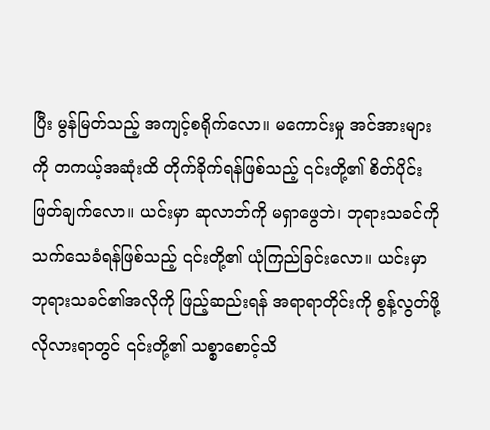ပြီး မွန်မြတ်သည့် အကျင့်စရိုက်လော။ မကောင်းမှု အင်အားများကို တကယ့်အဆုံးထိ တိုက်ခိုက်ရန်ဖြစ်သည့် ၎င်းတို့၏ စိတ်ပိုင်းဖြတ်ချက်လော။ ယင်းမှာ ဆုလာဘ်ကို မရှာဖွေဘဲ၊ ဘုရားသခင်ကို သက်သေခံရန်ဖြစ်သည့် ၎င်းတို့၏ ယုံကြည်ခြင်းလော။ ယင်းမှာ ဘုရားသခင်၏အလိုကို ဖြည့်ဆည်းရန် အရာရာတိုင်းကို စွန့်လွတ်ဖို့ လိုလားရာတွင် ၎င်းတို့၏ သစ္စာစောင့်သိ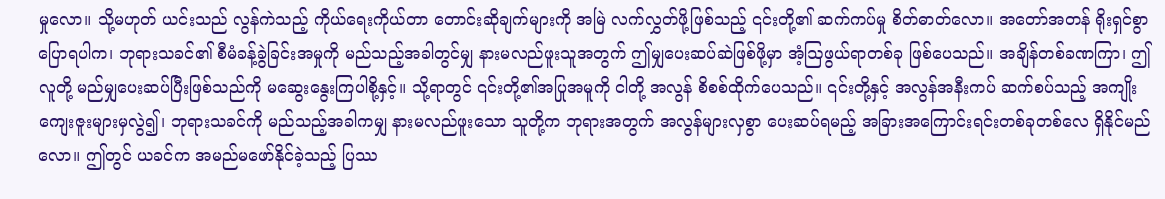မှုလော။ သို့မဟုတ် ယင်းသည် လွန်ကဲသည့် ကိုယ်ရေးကိုယ်တာ တောင်းဆိုချက်များကို အမြဲ လက်လွှတ်ဖို့ဖြစ်သည့် ၎င်းတို့၏ ဆက်ကပ်မှု စိတ်ဓာတ်လော။ အတော်အတန် ရိုးရှင်စွာပြောရပါက၊ ဘုရားသခင်၏ စီမံခန့်ခွဲခြင်းအမှုကို မည်သည့်အခါတွင်မျှ နားမလည်ဖူးသူအတွက် ဤမျှပေးဆပ်ဆဲဖြစ်ဖို့မှာ အံ့ဩဖွယ်ရာတစ်ခု ဖြစ်ပေသည်။ အချိန်တစ်ခဏကြာ၊ ဤလူတို့ မည်မျှပေးဆပ်ပြီးဖြစ်သည်ကို မဆွေးနွေးကြပါစို့နှင့်။ သို့ရာတွင် ၎င်းတို့၏အပြုအမူကို ငါတို့ အလွန် စိစစ်ထိုက်ပေသည်။ ၎င်းတို့နှင့် အလွန်အနီးကပ် ဆက်စပ်သည့် အကျိုးကျေးဇူးများမှလွဲ၍၊ ဘုရားသခင်ကို မည်သည့်အခါကမျှ နားမလည်ဖူးသော သူတို့က ဘုရားအတွက် အလွန်များလှစွာ ပေးဆပ်ရမည့် အခြားအကြောင်းရင်းတစ်ခုတစ်လေ ရှိနိုင်မည်လော။ ဤတွင် ယခင်က အမည်မဖော်နိုင်ခဲ့သည့် ပြဿ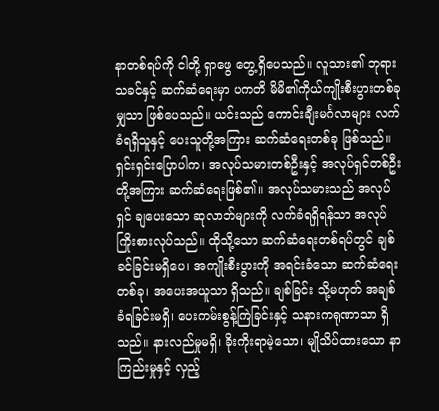နာတစ်ရပ်ကို ငါတို့ ရှာဖွေ တွေ့ရှိပေသည်။ လူသား၏ ဘုရားသခင်နှင့် ဆက်ဆံရေးမှာ ပကတိ မိမိ၏ကိုယ်ကျိုးစီးပွားတစ်ခုမျှသာ ဖြစ်ပေသည်။ ယင်းသည် ကောင်းချီးမင်္ဂလာများ လက်ခံရရှိသူနှင့် ပေးသူတို့အကြား ဆက်ဆံရေးတစ်ခု ဖြစ်သည်။ ရှင်းရှင်းပြောပါက၊ အလုပ်သမားတစ်ဦးနှင့် အလုပ်ရှင်တစ်ဦးတို့အကြား ဆက်ဆံရေးဖြစ်၏။ အလုပ်သမားသည် အလုပ်ရှင် ချပေးသော ဆုလာဘ်များကို လက်ခံရရှိရန်သာ အလုပ်ကြိုးစားလုပ်သည်။ ထိုသို့သော ဆက်ဆံရေးတစ်ရပ်တွင် ချစ်ခင်ခြင်းမရှိပေ၊ အကျိုးစီးပွားကို အရင်းခံသော ဆက်ဆံရေးတစ်ခု၊ အပေးအယူသာ ရှိသည်။ ချစ်ခြင်း သို့မဟုတ် အချစ်ခံရခြင်းမရှိ၊ ပေးကမ်းစွန့်ကြဲခြင်းနှင့် သနားကရုဏာသာ ရှိသည်။ နားလည်မှုမရှိ၊ ခိုးကိုးရာမဲ့သော၊ မျိုသိပ်ထားသော နာကြည်းမှုနှင့် လှည့်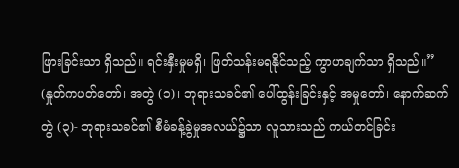ဖြားခြင်းသာ ရှိသည်။ ရင်းနှီးမှုမရှိ၊ ဖြတ်သန်းမရနိုင်သည့် ကွာဟချက်သာ ရှိသည်။” (နှုတ်ကပတ်တော်၊ အတွဲ (၁)၊ ဘုရားသခင်၏ ပေါ်ထွန်းခြင်းနှင့် အမှုတော်၊ နောက်ဆက်တွဲ (၃)- ဘုရားသခင်၏ စီမံခန့်ခွဲမှုအလယ်၌သာ လူသားသည် ကယ်တင်ခြင်း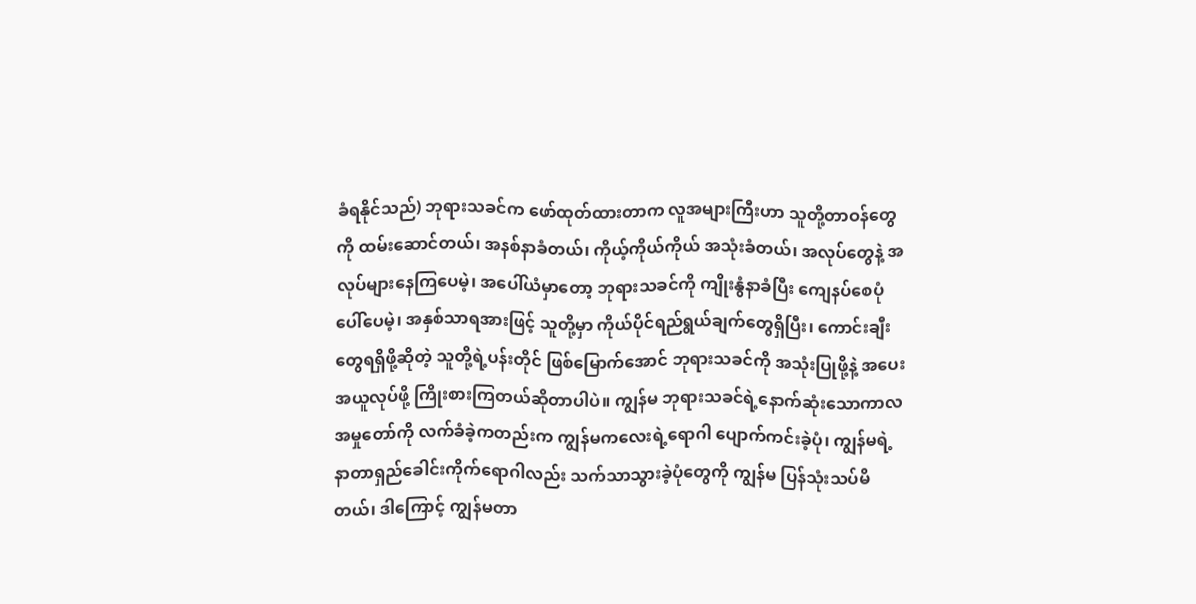ခံရနိုင်သည်) ဘုရားသခင်က ဖော်ထုတ်ထားတာက လူအများကြီးဟာ သူတို့တာဝန်တွေကို ထမ်းဆောင်တယ်၊ အနစ်နာခံတယ်၊ ကိုယ့်ကိုယ်ကိုယ် အသုံးခံတယ်၊ အလုပ်တွေနဲ့ အလုပ်များနေကြပေမဲ့၊ အပေါ်ယံမှာတော့ ဘုရားသခင်ကို ကျိုးနွံနာခံပြီး ကျေနပ်စေပုံပေါ်ပေမဲ့၊ အနှစ်သာရအားဖြင့် သူတို့မှာ ကိုယ်ပိုင်ရည်ရွယ်ချက်တွေရှိပြီး၊ ကောင်းချီးတွေရရှိဖို့ဆိုတဲ့ သူတို့ရဲ့ပန်းတိုင် ဖြစ်မြောက်အောင် ဘုရားသခင်ကို အသုံးပြုဖို့နဲ့ အပေးအယူလုပ်ဖို့ ကြိုးစားကြတယ်ဆိုတာပါပဲ။ ကျွန်မ ဘုရားသခင်ရဲ့နောက်ဆုံးသောကာလ အမှုတော်ကို လက်ခံခဲ့ကတည်းက ကျွန်မကလေးရဲ့ရောဂါ ပျောက်ကင်းခဲ့ပုံ၊ ကျွန်မရဲ့နာတာရှည်ခေါင်းကိုက်ရောဂါလည်း သက်သာသွားခဲ့ပုံတွေကို ကျွန်မ ပြန်သုံးသပ်မိတယ်၊ ဒါကြောင့် ကျွန်မတာ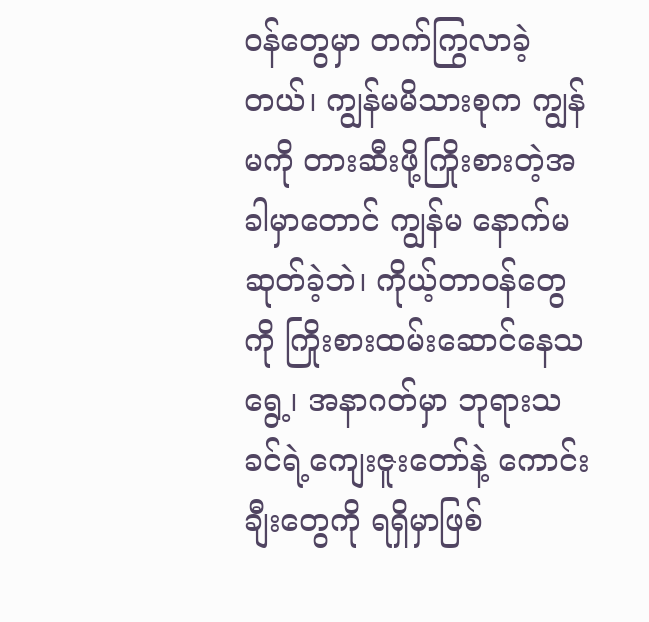ဝန်တွေမှာ တက်ကြွလာခဲ့တယ်၊ ကျွန်မမိသားစုက ကျွန်မကို တားဆီးဖို့ကြိုးစားတဲ့အခါမှာတောင် ကျွန်မ နောက်မဆုတ်ခဲ့ဘဲ၊ ကိုယ့်တာဝန်တွေကို ကြိုးစားထမ်းဆောင်နေသရွေ့၊ အနာဂတ်မှာ ဘုရားသခင်ရဲ့ကျေးဇူးတော်နဲ့ ကောင်းချီးတွေကို ရရှိမှာဖြစ်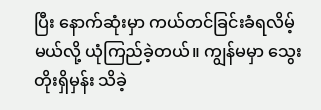ပြီး နောက်ဆုံးမှာ ကယ်တင်ခြင်းခံရလိမ့်မယ်လို့ ယုံကြည်ခဲ့တယ်။ ကျွန်မမှာ သွေးတိုးရှိမှန်း သိခဲ့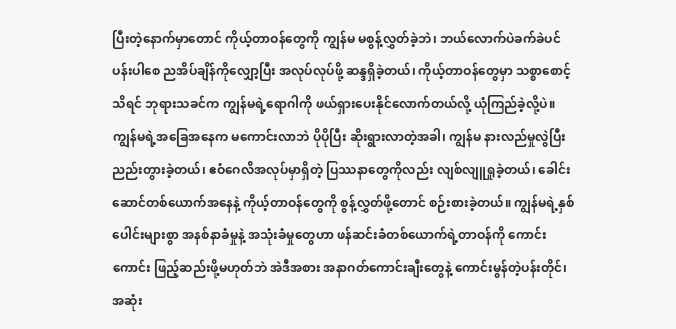ပြီးတဲ့နောက်မှာတောင် ကိုယ့်တာဝန်တွေကို ကျွန်မ မစွန့်လွှတ်ခဲ့ဘဲ၊ ဘယ်လောက်ပဲခက်ခဲပင်ပန်းပါစေ ညအိပ်ချိန်ကိုလျှော့ပြီး အလုပ်လုပ်ဖို့ ဆန္ဒရှိခဲ့တယ်၊ ကိုယ့်တာဝန်တွေမှာ သစ္စာစောင့်သိရင် ဘုရားသခင်က ကျွန်မရဲ့ရောဂါကို ဖယ်ရှားပေးနိုင်လောက်တယ်လို့ ယုံကြည်ခဲ့လို့ပဲ။ ကျွန်မရဲ့အခြေအနေက မကောင်းလာဘဲ ပိုပိုပြီး ဆိုးရွားလာတဲ့အခါ၊ ကျွန်မ နားလည်မှုလွဲပြီး ညည်းတွားခဲ့တယ်၊ ဧဝံဂေလိအလုပ်မှာရှိတဲ့ ပြဿနာတွေကိုလည်း လျစ်လျူရှုခဲ့တယ်၊ ခေါင်းဆောင်တစ်ယောက်အနေနဲ့ ကိုယ့်တာဝန်တွေကို စွန့်လွှတ်ဖို့တောင် စဉ်းစားခဲ့တယ်။ ကျွန်မရဲ့နှစ်ပေါင်းများစွာ အနစ်နာခံမှုနဲ့ အသုံးခံမှုတွေဟာ ဖန်ဆင်းခံတစ်ယောက်ရဲ့တာဝန်ကို ကောင်းကောင်း ဖြည့်ဆည်းဖို့မဟုတ်ဘဲ အဲဒီအစား အနာဂတ်ကောင်းချီးတွေနဲ့ ကောင်းမွန်တဲ့ပန်းတိုင်၊ အဆုံး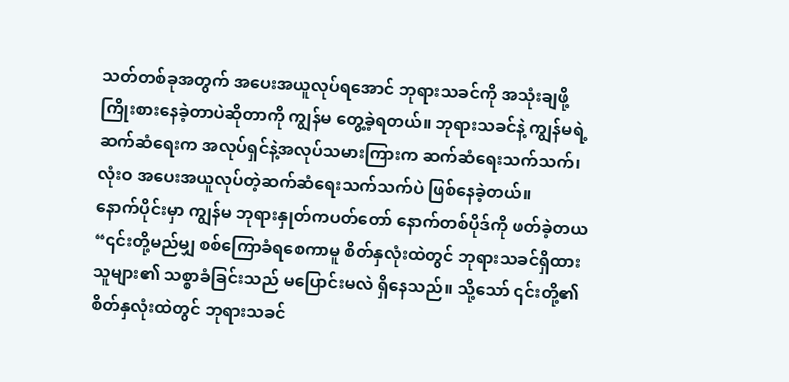သတ်တစ်ခုအတွက် အပေးအယူလုပ်ရအောင် ဘုရားသခင်ကို အသုံးချဖို့ ကြိုးစားနေခဲ့တာပဲဆိုတာကို ကျွန်မ တွေ့ခဲ့ရတယ်။ ဘုရားသခင်နဲ့ ကျွန်မရဲ့ဆက်ဆံရေးက အလုပ်ရှင်နဲ့အလုပ်သမားကြားက ဆက်ဆံရေးသက်သက်၊ လုံးဝ အပေးအယူလုပ်တဲ့ဆက်ဆံရေးသက်သက်ပဲ ဖြစ်နေခဲ့တယ်။
နောက်ပိုင်းမှာ ကျွန်မ ဘုရားနှုတ်ကပတ်တော် နောက်တစ်ပိုဒ်ကို ဖတ်ခဲ့တယ “၎င်းတို့မည်မျှ စစ်ကြောခံရစေကာမူ စိတ်နှလုံးထဲတွင် ဘုရားသခင်ရှိထားသူများ၏ သစ္စာခံခြင်းသည် မပြောင်းမလဲ ရှိနေသည်။ သို့သော် ၎င်းတို့၏ စိတ်နှလုံးထဲတွင် ဘုရားသခင်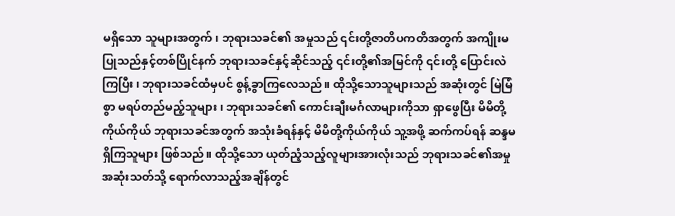မရှိသော သူများအတွက်၊ ဘုရားသခင်၏ အမှုသည် ၎င်းတို့ဇာတိပကတိအတွက် အကျိုးမပြုသည်နှင့်တစ်ပြိုင်နက် ဘုရားသခင်နှင့်ဆိုင်သည့် ၎င်းတို့၏အမြင်ကို ၎င်းတို့ ပြောင်းလဲကြပြီး၊ ဘုရားသခင်ထံမှပင် စွန့်ခွာကြလေသည်။ ထိုသို့သောသူများသည် အဆုံးတွင် မြဲမြံစွာ မရပ်တည်မည့်သူများ၊ ဘုရားသခင်၏ ကောင်းချီးမင်္ဂလာများကိုသာ ရှာဖွေပြီး မိမိတို့ကိုယ်ကိုယ် ဘုရားသခင်အတွက် အသုံးခံရန်နှင့် မိမိတို့ကိုယ်ကိုယ် သူ့အဖို့ ဆက်ကပ်ရန် ဆန္ဒမရှိကြသူများ ဖြစ်သည်။ ထိုသို့သော ယုတ်ညံ့သည့်လူများအားလုံးသည် ဘုရားသခင်၏အမှု အဆုံးသတ်သို့ ရောက်လာသည့်အချိန်တွင်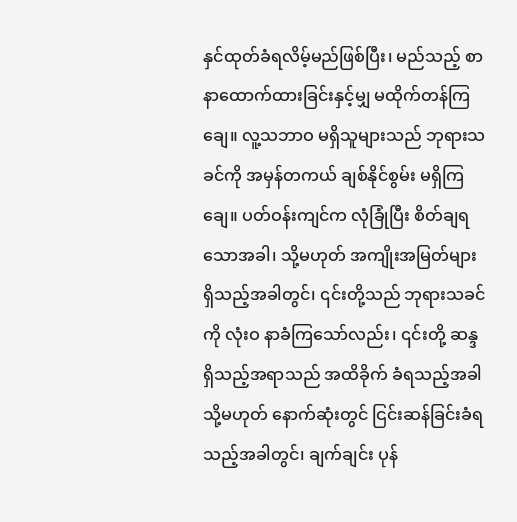နှင်ထုတ်ခံရလိမ့်မည်ဖြစ်ပြီး၊ မည်သည့် စာနာထောက်ထားခြင်းနှင့်မျှ မထိုက်တန်ကြချေ။ လူ့သဘာဝ မရှိသူများသည် ဘုရားသခင်ကို အမှန်တကယ် ချစ်နိုင်စွမ်း မရှိကြချေ။ ပတ်ဝန်းကျင်က လုံခြုံပြီး စိတ်ချရသောအခါ၊ သို့မဟုတ် အကျိုးအမြတ်များ ရှိသည့်အခါတွင်၊ ၎င်းတို့သည် ဘုရားသခင်ကို လုံးဝ နာခံကြသော်လည်း၊ ၎င်းတို့ ဆန္ဒရှိသည့်အရာသည် အထိခိုက် ခံရသည့်အခါ သို့မဟုတ် နောက်ဆုံးတွင် ငြင်းဆန်ခြင်းခံရသည့်အခါတွင်၊ ချက်ချင်း ပုန်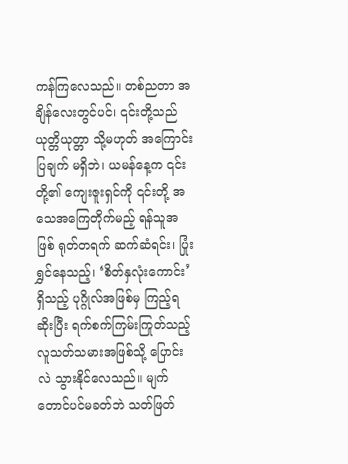ကန်ကြလေသည်။ တစ်ညတာ အချိန်လေးတွင်ပင်၊ ၎င်းတို့သည် ယုတ္တိယုတ္တာ သို့မဟုတ် အကြောင်းပြချက် မရှိဘဲ၊ ယမန်နေ့က ၎င်းတို့၏ ကျေးဇူးရှင်ကို ၎င်းတို့ အသေအကြေတိုက်မည့် ရန်သူအဖြစ် ရုတ်တရက် ဆက်ဆံရင်း၊ ပြုံးရွှင်နေသည့်၊ ‘စိတ်နှလုံးကောင်း’ ရှိသည့် ပုဂ္ဂိုလ်အဖြစ်မှ ကြည့်ရဆိုးပြီး ရက်စက်ကြမ်းကြုတ်သည့် လူသတ်သမားအဖြစ်သို့ ပြောင်းလဲ သွားနိုင်လေသည်။ မျက်တောင်ပင်မခတ်ဘဲ သတ်ဖြတ်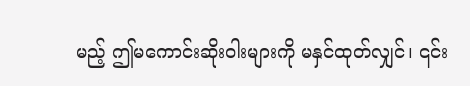မည့် ဤမကောင်းဆိုးဝါးများကို မနှင်ထုတ်လျှင်၊ ၎င်း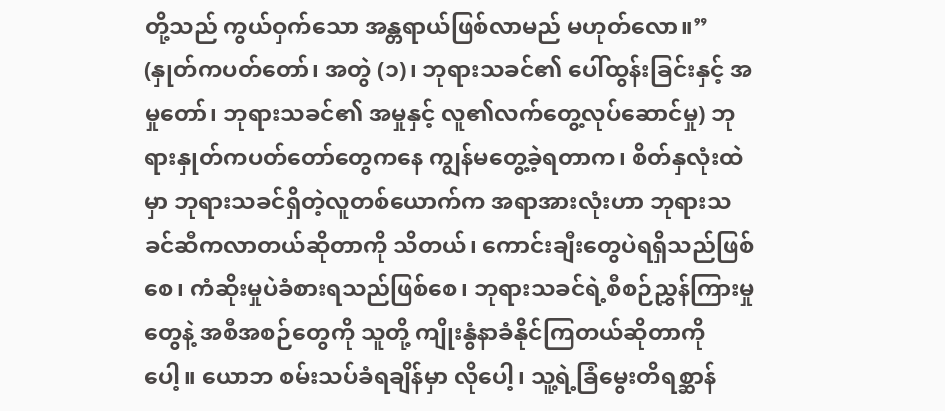တို့သည် ကွယ်ဝှက်သော အန္တရာယ်ဖြစ်လာမည် မဟုတ်လော။” (နှုတ်ကပတ်တော်၊ အတွဲ (၁)၊ ဘုရားသခင်၏ ပေါ်ထွန်းခြင်းနှင့် အမှုတော်၊ ဘုရားသခင်၏ အမှုနှင့် လူ၏လက်တွေ့လုပ်ဆောင်မှု) ဘုရားနှုတ်ကပတ်တော်တွေကနေ ကျွန်မတွေ့ခဲ့ရတာက၊ စိတ်နှလုံးထဲမှာ ဘုရားသခင်ရှိတဲ့လူတစ်ယောက်က အရာအားလုံးဟာ ဘုရားသခင်ဆီကလာတယ်ဆိုတာကို သိတယ်၊ ကောင်းချီးတွေပဲရရှိသည်ဖြစ်စေ၊ ကံဆိုးမှုပဲခံစားရသည်ဖြစ်စေ၊ ဘုရားသခင်ရဲ့စီစဉ်ညွှန်ကြားမှုတွေနဲ့ အစီအစဉ်တွေကို သူတို့ ကျိုးနွံနာခံနိုင်ကြတယ်ဆိုတာကိုပေါ့။ ယောဘ စမ်းသပ်ခံရချိန်မှာ လိုပေါ့၊ သူ့ရဲ့ခြံမွေးတိရစ္ဆာန်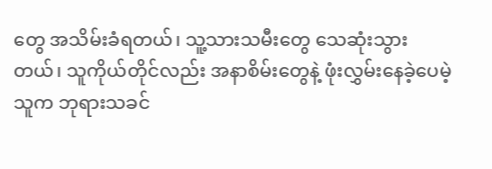တွေ အသိမ်းခံရတယ်၊ သူ့သားသမီးတွေ သေဆုံးသွားတယ်၊ သူကိုယ်တိုင်လည်း အနာစိမ်းတွေနဲ့ ဖုံးလွှမ်းနေခဲ့ပေမဲ့ သူက ဘုရားသခင်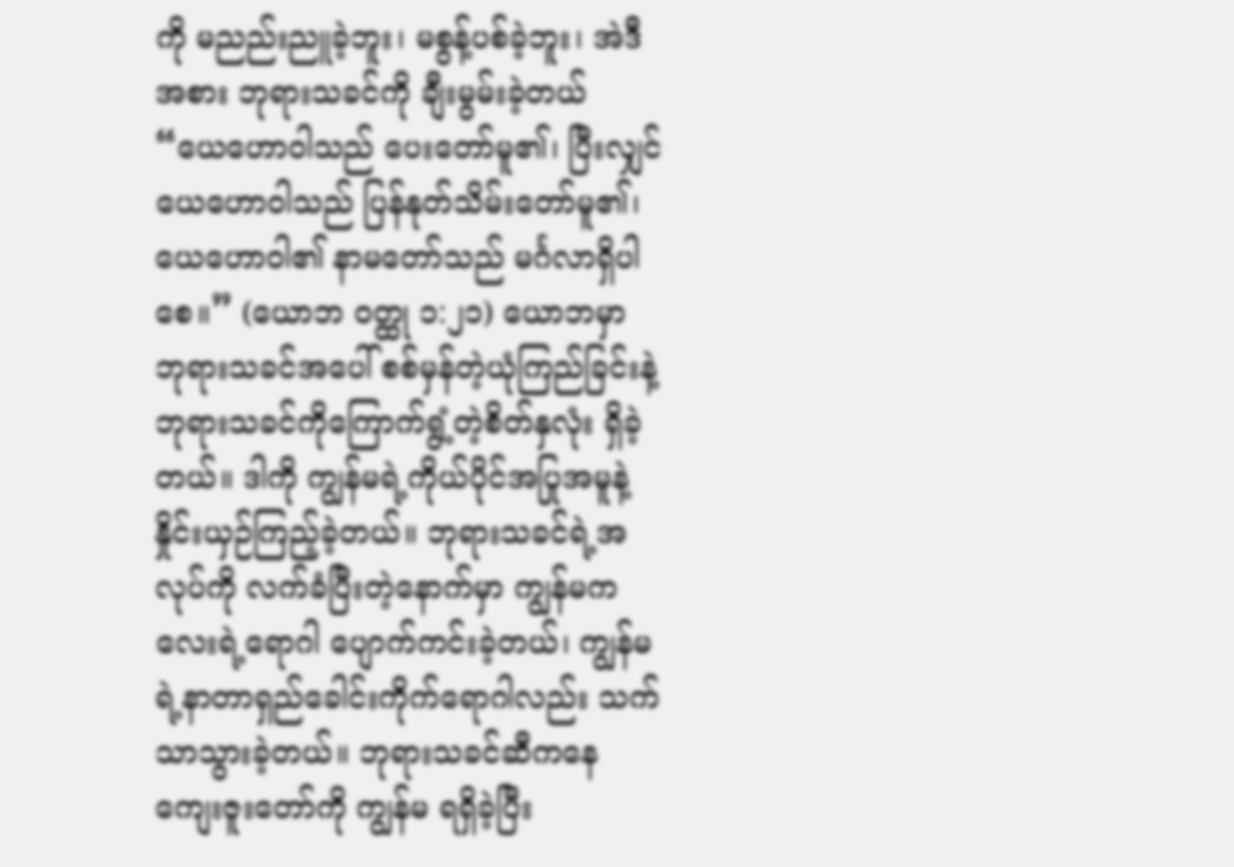ကို မညည်းညူခဲ့ဘူး၊ မစွန့်ပစ်ခဲ့ဘူး၊ အဲဒီအစား ဘုရားသခင်ကို ချီးမွမ်းခဲ့တယ် “ယေဟောဝါသည် ပေးတော်မူ၏၊ ပြီးလျှင် ယေဟောဝါသည် ပြန်နုတ်သိမ်းတော်မူ၏၊ ယေဟောဝါ၏ နာမတော်သည် မင်္ဂလာရှိပါစေ။” (ယောဘ ဝတ္ထု ၁:၂၁) ယောဘမှာ ဘုရားသခင်အပေါ် စစ်မှန်တဲ့ယုံကြည်ခြင်းနဲ့ ဘုရားသခင်ကိုကြောက်ရွံ့တဲ့စိတ်နှလုံး ရှိခဲ့တယ်။ ဒါကို ကျွန်မရဲ့ကိုယ်ပိုင်အပြုအမူနဲ့ နှိုင်းယှဉ်ကြည့်ခဲ့တယ်။ ဘုရားသခင်ရဲ့အလုပ်ကို လက်ခံပြီးတဲ့နောက်မှာ ကျွန်မကလေးရဲ့ရောဂါ ပျောက်ကင်းခဲ့တယ်၊ ကျွန်မရဲ့နာတာရှည်ခေါင်းကိုက်ရောဂါလည်း သက်သာသွားခဲ့တယ်။ ဘုရားသခင်ဆီကနေ ကျေးဇူးတော်ကို ကျွန်မ ရရှိခဲ့ပြီး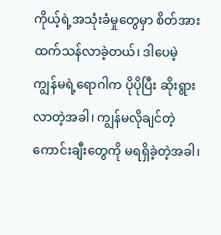ကိုယ့်ရဲ့အသုံးခံမှုတွေမှာ စိတ်အားထက်သန်လာခဲ့တယ်၊ ဒါပေမဲ့ ကျွန်မရဲ့ရောဂါက ပိုပိုပြီး ဆိုးရွားလာတဲ့အခါ၊ ကျွန်မလိုချင်တဲ့ကောင်းချီးတွေကို မရရှိခဲ့တဲ့အခါ၊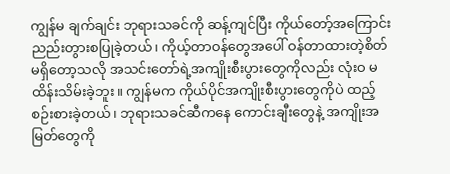ကျွန်မ ချက်ချင်း ဘုရားသခင်ကို ဆန့်ကျင်ပြီး ကိုယ်တော့်အကြောင်း ညည်းတွားစပြုခဲ့တယ်၊ ကိုယ့်တာဝန်တွေအပေါ် ဝန်တာထားတဲ့စိတ် မရှိတော့သလို အသင်းတော်ရဲ့အကျိုးစီးပွားတွေကိုလည်း လုံးဝ မထိန်းသိမ်းခဲ့ဘူး။ ကျွန်မက ကိုယ်ပိုင်အကျိုးစီးပွားတွေကိုပဲ ထည့်စဉ်းစားခဲ့တယ်၊ ဘုရားသခင်ဆီကနေ ကောင်းချီးတွေနဲ့ အကျိုးအမြတ်တွေကို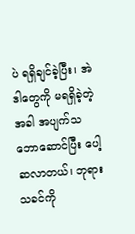ပဲ ရရှိချင်ခဲ့ပြီး၊ အဲဒါတွေကို မရရှိခဲ့တဲ့အခါ အပျက်သဘောဆောင်ပြီး ပေါ့ဆလာတယ်၊ ဘုရားသခင်ကို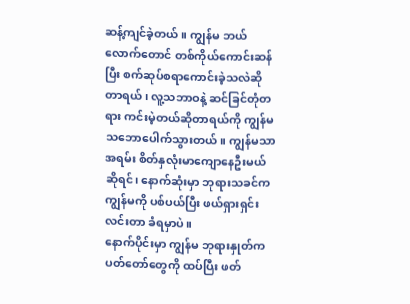ဆန့်ကျင်ခဲ့တယ်။ ကျွန်မ ဘယ်လောက်တောင် တစ်ကိုယ်ကောင်းဆန်ပြီး စက်ဆုပ်စရာကောင်းခဲ့သလဲဆိုတာရယ်၊ လူ့သဘာဝနဲ့ ဆင်ခြင်တုံတရား ကင်းမဲ့တယ်ဆိုတာရယ်ကို ကျွန်မ သဘောပေါက်သွားတယ်။ ကျွန်မသာ အရမ်း စိတ်နှလုံးမာကျောနေဦးမယ်ဆိုရင်၊ နောက်ဆုံးမှာ ဘုရားသခင်က ကျွန်မကို ပစ်ပယ်ပြီး ဖယ်ရှားရှင်းလင်းတာ ခံရမှာပဲ။
နောက်ပိုင်းမှာ ကျွန်မ ဘုရားနှုတ်ကပတ်တော်တွေကို ထပ်ပြီး ဖတ်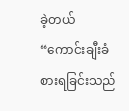ခဲ့တယ် “ကောင်းချီးခံစားရခြင်းသည်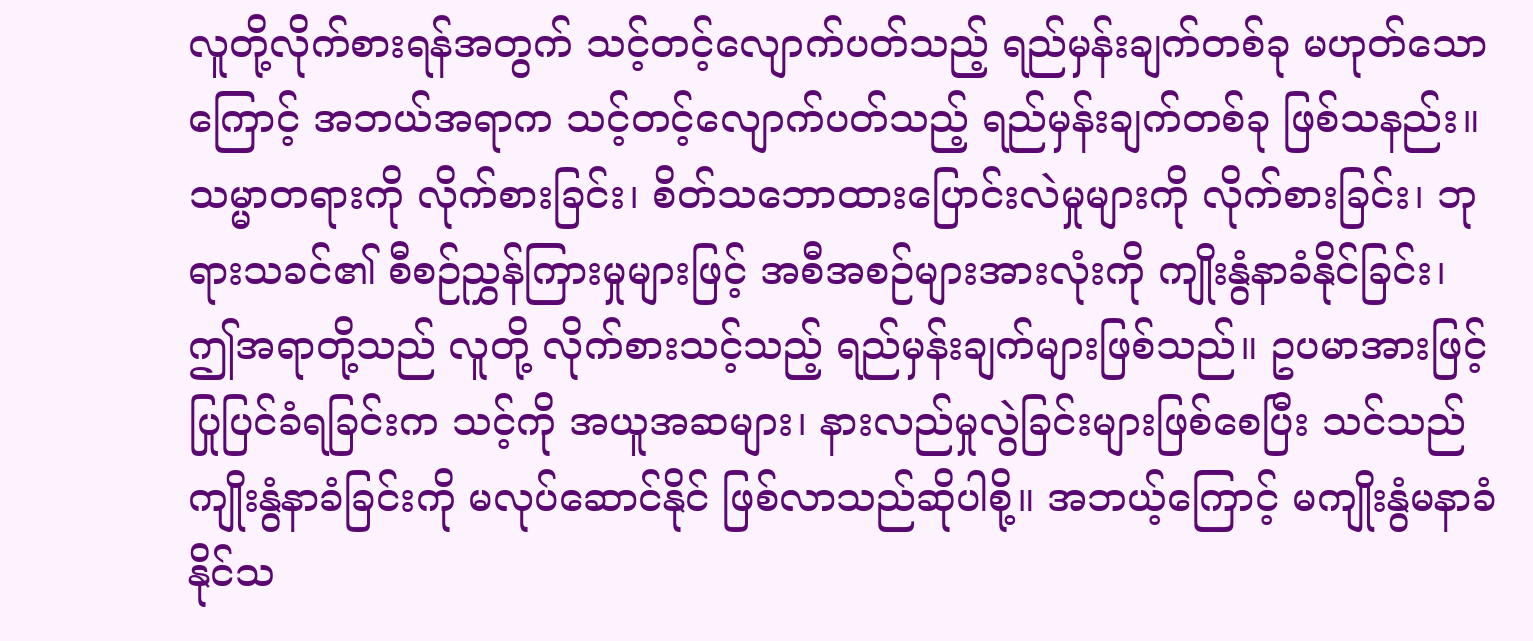လူတို့လိုက်စားရန်အတွက် သင့်တင့်လျောက်ပတ်သည့် ရည်မှန်းချက်တစ်ခု မဟုတ်သောကြောင့် အဘယ်အရာက သင့်တင့်လျောက်ပတ်သည့် ရည်မှန်းချက်တစ်ခု ဖြစ်သနည်း။ သမ္မာတရားကို လိုက်စားခြင်း၊ စိတ်သဘောထားပြောင်းလဲမှုများကို လိုက်စားခြင်း၊ ဘုရားသခင်၏ စီစဉ်ညွှန်ကြားမှုများဖြင့် အစီအစဉ်များအားလုံးကို ကျိုးနွံနာခံနိုင်ခြင်း၊ ဤအရာတို့သည် လူတို့ လိုက်စားသင့်သည့် ရည်မှန်းချက်များဖြစ်သည်။ ဥပမာအားဖြင့် ပြုပြင်ခံရခြင်းက သင့်ကို အယူအဆများ၊ နားလည်မှုလွဲခြင်းများဖြစ်စေပြီး သင်သည် ကျိုးနွံနာခံခြင်းကို မလုပ်ဆောင်နိုင် ဖြစ်လာသည်ဆိုပါစို့။ အဘယ့်ကြောင့် မကျိုးနွံမနာခံနိုင်သ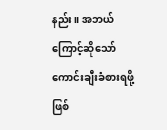နည်း။ အဘယ်ကြောင့်ဆိုသော် ကောင်းချီးခံစားရဖို့ဖြစ်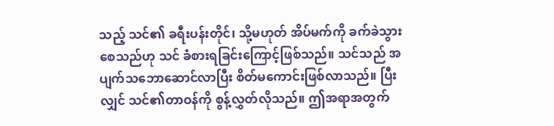သည့် သင်၏ ခရီးပန်းတိုင်၊ သို့မဟုတ် အိပ်မက်ကို ခက်ခဲသွားစေသည်ဟု သင် ခံစားရခြင်းကြောင့်ဖြစ်သည်။ သင်သည် အပျက်သဘောဆောင်လာပြီး စိတ်မကောင်းဖြစ်လာသည်။ ပြီးလျှင် သင်၏တာဝန်ကို စွန့်လွှတ်လိုသည်။ ဤအရာအတွက်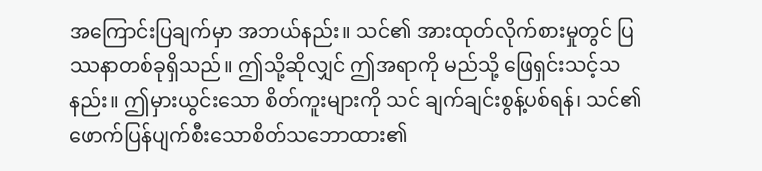အကြောင်းပြချက်မှာ အဘယ်နည်း။ သင်၏ အားထုတ်လိုက်စားမှုတွင် ပြဿနာတစ်ခုရှိသည်။ ဤသို့ဆိုလျှင် ဤအရာကို မည်သို့ ဖြေရှင်းသင့်သနည်း။ ဤမှားယွင်းသော စိတ်ကူးများကို သင် ချက်ချင်းစွန့်ပစ်ရန်၊ သင်၏ ဖောက်ပြန်ပျက်စီးသောစိတ်သဘောထား၏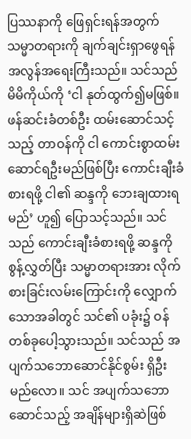ပြဿနာကို ဖြေရှင်းရန်အတွက် သမ္မာတရားကို ချက်ချင်းရှာဖွေရန် အလွန်အရေးကြီးသည်။ သင်သည် မိမိကိုယ်ကို ‘ငါ နုတ်ထွက်၍မဖြစ်။ ဖန်ဆင်းခံတစ်ဦး ထမ်းဆောင်သင့်သည့် တာဝန်ကို ငါ ကောင်းစွာထမ်းဆောင်ရဦးမည်ဖြစ်ပြီး ကောင်းချီးခံစားရဖို့ ငါ၏ ဆန္ဒကို ဘေးချထားရမည်’ ဟူ၍ ပြောသင့်သည်။ သင်သည် ကောင်းချီးခံစားရဖို့ ဆန္ဒကို စွန့်လွှတ်ပြီး သမ္မာတရားအား လိုက်စားခြင်းလမ်းကြောင်းကို လျှောက်သောအခါတွင် သင်၏ ပခုံး၌ ဝန်တစ်ခုပေါ့သွားသည်။ သင်သည် အပျက်သဘောဆောင်နိုင်စွမ်း ရှိဦးမည်လော။ သင် အပျက်သဘောဆောင်သည့် အချိန်များရှိဆဲဖြစ်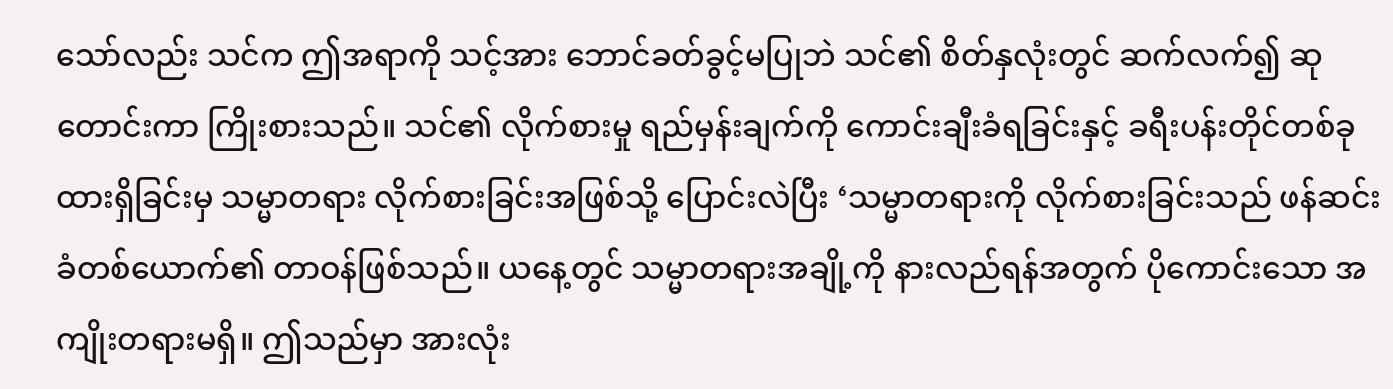သော်လည်း သင်က ဤအရာကို သင့်အား ဘောင်ခတ်ခွင့်မပြုဘဲ သင်၏ စိတ်နှလုံးတွင် ဆက်လက်၍ ဆုတောင်းကာ ကြိုးစားသည်။ သင်၏ လိုက်စားမှု ရည်မှန်းချက်ကို ကောင်းချီးခံရခြင်းနှင့် ခရီးပန်းတိုင်တစ်ခုထားရှိခြင်းမှ သမ္မာတရား လိုက်စားခြင်းအဖြစ်သို့ ပြောင်းလဲပြီး ‘သမ္မာတရားကို လိုက်စားခြင်းသည် ဖန်ဆင်းခံတစ်ယောက်၏ တာဝန်ဖြစ်သည်။ ယနေ့တွင် သမ္မာတရားအချို့ကို နားလည်ရန်အတွက် ပိုကောင်းသော အကျိုးတရားမရှိ။ ဤသည်မှာ အားလုံး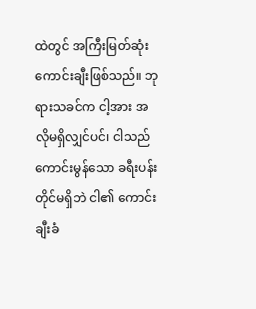ထဲတွင် အကြီးမြတ်ဆုံးကောင်းချီးဖြစ်သည်။ ဘုရားသခင်က ငါ့အား အလိုမရှိလျှင်ပင်၊ ငါသည် ကောင်းမွန်သော ခရီးပန်းတိုင်မရှိဘဲ ငါ၏ ကောင်းချီးခံ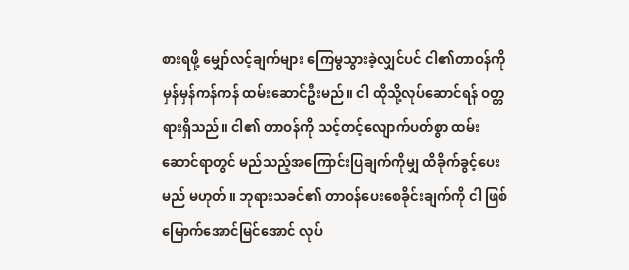စားရဖို့ မျှော်လင့်ချက်များ ကြေမွသွားခဲ့လျှင်ပင် ငါ၏တာဝန်ကို မှန်မှန်ကန်ကန် ထမ်းဆောင်ဦးမည်။ ငါ ထိုသို့လုပ်ဆောင်ရန် ဝတ္တရားရှိသည်။ ငါ၏ တာဝန်ကို သင့်တင့်လျောက်ပတ်စွာ ထမ်းဆောင်ရာတွင် မည်သည့်အကြောင်းပြချက်ကိုမျှ ထိခိုက်ခွင့်ပေးမည် မဟုတ်။ ဘုရားသခင်၏ တာဝန်ပေးစေခိုင်းချက်ကို ငါ ဖြစ်မြောက်အောင်မြင်အောင် လုပ်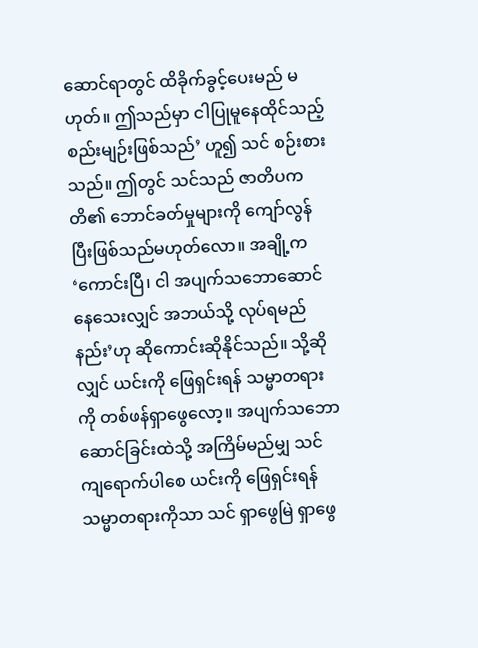ဆောင်ရာတွင် ထိခိုက်ခွင့်ပေးမည် မဟုတ်။ ဤသည်မှာ ငါပြုမူနေထိုင်သည့် စည်းမျဉ်းဖြစ်သည်’ ဟူ၍ သင် စဉ်းစားသည်။ ဤတွင် သင်သည် ဇာတိပကတိ၏ ဘောင်ခတ်မှုများကို ကျော်လွန်ပြီးဖြစ်သည်မဟုတ်လော။ အချို့က ‘ကောင်းပြီ၊ ငါ အပျက်သဘောဆောင်နေသေးလျှင် အဘယ်သို့ လုပ်ရမည်နည်း’ဟု ဆိုကောင်းဆိုနိုင်သည်။ သို့ဆိုလျှင် ယင်းကို ဖြေရှင်းရန် သမ္မာတရားကို တစ်ဖန်ရှာဖွေလော့။ အပျက်သဘောဆောင်ခြင်းထဲသို့ အကြိမ်မည်မျှ သင် ကျရောက်ပါစေ ယင်းကို ဖြေရှင်းရန် သမ္မာတရားကိုသာ သင် ရှာဖွေမြဲ ရှာဖွေ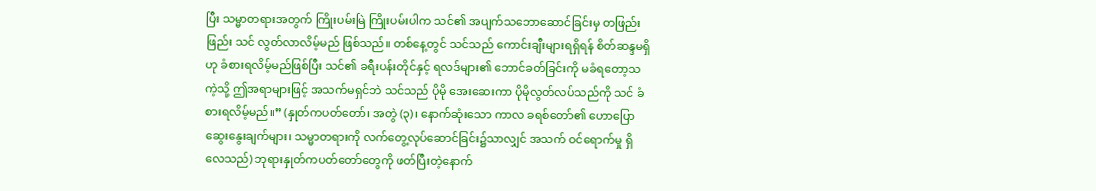ပြီး သမ္မာတရားအတွက် ကြိုးပမ်းမြဲ ကြိုးပမ်းပါက သင်၏ အပျက်သဘောဆောင်ခြင်းမှ တဖြည်းဖြည်း သင် လွတ်လာလိမ့်မည် ဖြစ်သည်။ တစ်နေ့တွင် သင်သည် ကောင်းချီးများရရှိရန် စိတ်ဆန္ဒမရှိဟု ခံစားရလိမ့်မည်ဖြစ်ပြီး သင်၏ ခရီးပန်းတိုင်နှင့် ရလဒ်များ၏ ဘောင်ခတ်ခြင်းကို မခံရတော့သကဲ့သို့ ဤအရာများဖြင့် အသက်မရှင်ဘဲ သင်သည် ပိုမို အေးဆေးကာ ပိုမိုလွတ်လပ်သည်ကို သင် ခံစားရလိမ့်မည်။” (နှုတ်ကပတ်တော်၊ အတွဲ (၃)၊ နောက်ဆုံးသော ကာလ ခရစ်တော်၏ ဟောပြောဆွေးနွေးချက်များ၊ သမ္မာတရားကို လက်တွေ့လုပ်ဆောင်ခြင်း၌သာလျှင် အသက် ဝင်ရောက်မှု ရှိလေသည်) ဘုရားနှုတ်ကပတ်တော်တွေကို ဖတ်ပြီးတဲ့နောက်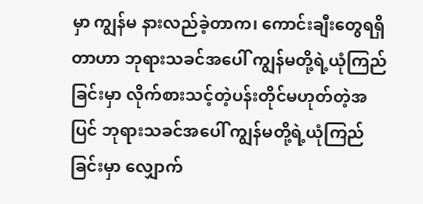မှာ ကျွန်မ နားလည်ခဲ့တာက၊ ကောင်းချီးတွေရရှိတာဟာ ဘုရားသခင်အပေါ် ကျွန်မတို့ရဲ့ယုံကြည်ခြင်းမှာ လိုက်စားသင့်တဲ့ပန်းတိုင်မဟုတ်တဲ့အပြင် ဘုရားသခင်အပေါ် ကျွန်မတို့ရဲ့ယုံကြည်ခြင်းမှာ လျှောက်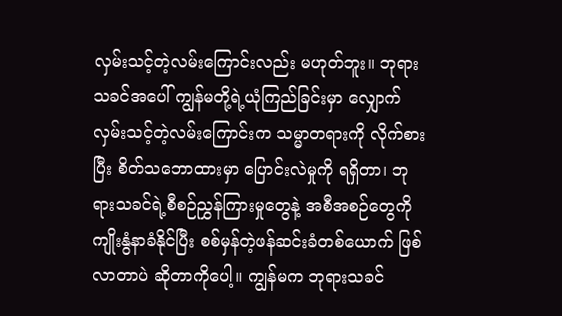လှမ်းသင့်တဲ့လမ်းကြောင်းလည်း မဟုတ်ဘူး။ ဘုရားသခင်အပေါ် ကျွန်မတို့ရဲ့ယုံကြည်ခြင်းမှာ လျှောက်လှမ်းသင့်တဲ့လမ်းကြောင်းက သမ္မာတရားကို လိုက်စားပြီး စိတ်သဘောထားမှာ ပြောင်းလဲမှုကို ရရှိတာ၊ ဘုရားသခင်ရဲ့စီစဉ်ညွှန်ကြားမှုတွေနဲ့ အစီအစဉ်တွေကို ကျိုးနွံနာခံနိုင်ပြီး စစ်မှန်တဲ့ဖန်ဆင်းခံတစ်ယောက် ဖြစ်လာတာပဲ ဆိုတာကိုပေါ့။ ကျွန်မက ဘုရားသခင်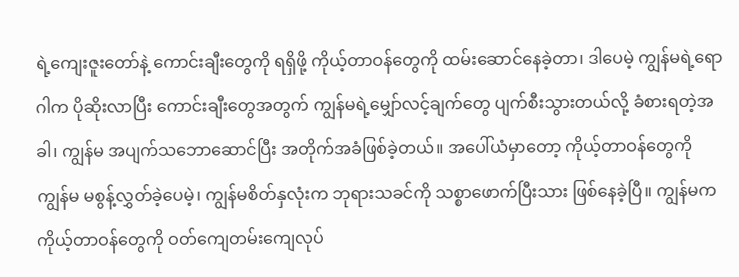ရဲ့ကျေးဇူးတော်နဲ့ ကောင်းချီးတွေကို ရရှိဖို့ ကိုယ့်တာဝန်တွေကို ထမ်းဆောင်နေခဲ့တာ၊ ဒါပေမဲ့ ကျွန်မရဲ့ရောဂါက ပိုဆိုးလာပြီး ကောင်းချီးတွေအတွက် ကျွန်မရဲ့မျှော်လင့်ချက်တွေ ပျက်စီးသွားတယ်လို့ ခံစားရတဲ့အခါ၊ ကျွန်မ အပျက်သဘောဆောင်ပြီး အတိုက်အခံဖြစ်ခဲ့တယ်။ အပေါ်ယံမှာတော့ ကိုယ့်တာဝန်တွေကို ကျွန်မ မစွန့်လွှတ်ခဲ့ပေမဲ့၊ ကျွန်မစိတ်နှလုံးက ဘုရားသခင်ကို သစ္စာဖောက်ပြီးသား ဖြစ်နေခဲ့ပြီ။ ကျွန်မက ကိုယ့်တာဝန်တွေကို ဝတ်ကျေတမ်းကျေလုပ်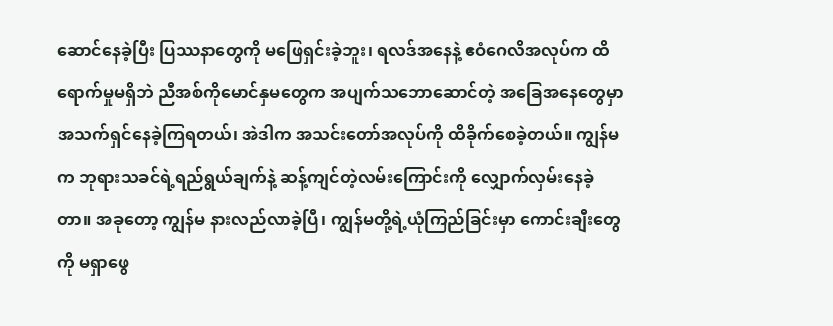ဆောင်နေခဲ့ပြီး ပြဿနာတွေကို မဖြေရှင်းခဲ့ဘူး၊ ရလဒ်အနေနဲ့ ဧဝံဂေလိအလုပ်က ထိရောက်မှုမရှိဘဲ ညီအစ်ကိုမောင်နှမတွေက အပျက်သဘောဆောင်တဲ့ အခြေအနေတွေမှာ အသက်ရှင်နေခဲ့ကြရတယ်၊ အဲဒါက အသင်းတော်အလုပ်ကို ထိခိုက်စေခဲ့တယ်။ ကျွန်မက ဘုရားသခင်ရဲ့ရည်ရွယ်ချက်နဲ့ ဆန့်ကျင်တဲ့လမ်းကြောင်းကို လျှောက်လှမ်းနေခဲ့တာ။ အခုတော့ ကျွန်မ နားလည်လာခဲ့ပြီ၊ ကျွန်မတို့ရဲ့ယုံကြည်ခြင်းမှာ ကောင်းချီးတွေကို မရှာဖွေ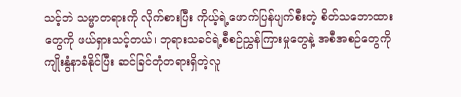သင့်ဘဲ သမ္မာတရားကို လိုက်စားပြီး ကိုယ့်ရဲ့ဖောက်ပြန်ပျက်စီးတဲ့ စိတ်သဘောထားတွေကို ဖယ်ရှားသင့်တယ်၊ ဘုရားသခင်ရဲ့စီစဉ်ညွှန်ကြားမှုတွေနဲ့ အစီအစဉ်တွေကို ကျိုးနွံနာခံနိုင်ပြီး ဆင်ခြင်တုံတရားရှိတဲ့လူ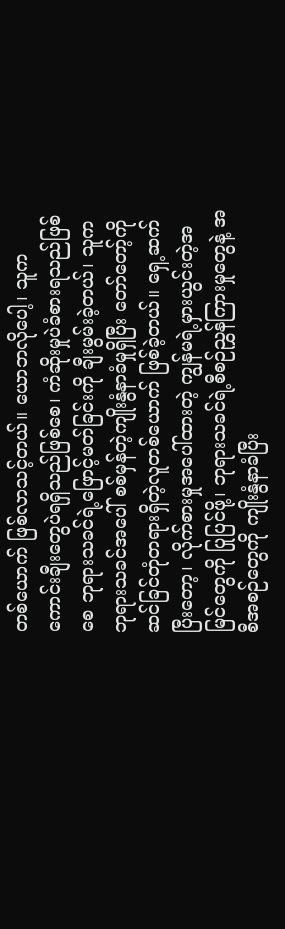တစ်ယောက် ဖြစ်လာသင့်တယ်။ ယောဘလိုပေါ့၊ သူက ကောင်းချီးတွေပဲရရှိသည်ဖြစ်စေ၊ ကံဆိုးမှုပဲခံစားရသည်ဖြစ်စေ ဘုရားသခင်ရဲ့ဖြောင့်မတ်ခြင်းကို ချီးမွမ်းခဲ့တယ်၊ သူက ဘုရားသခင်အပေါ် စစ်မှန်တဲ့ကျိုးနွံနာခံမှုရှိပြီး တော်တော့်ကို ဆင်ခြင်တုံတရားရှိတဲ့လူတစ်ယောက် ဖြစ်ခဲ့တယ်။ ရှေ့ဆက်ပြီးတော့၊ လိုက်စားမှုအပေါ်ထားတဲ့ ကျွန်မရဲ့မှားယွင်းတဲ့အမြင်တွေကို ပြုပြင်ဖို့၊ ဘုရားသခင်ရဲ့စီစဉ်ညွှန်ကြားမှုတွေနဲ့ အစီအစဉ်တွေကို ကျိုးနွံနာခံပြီး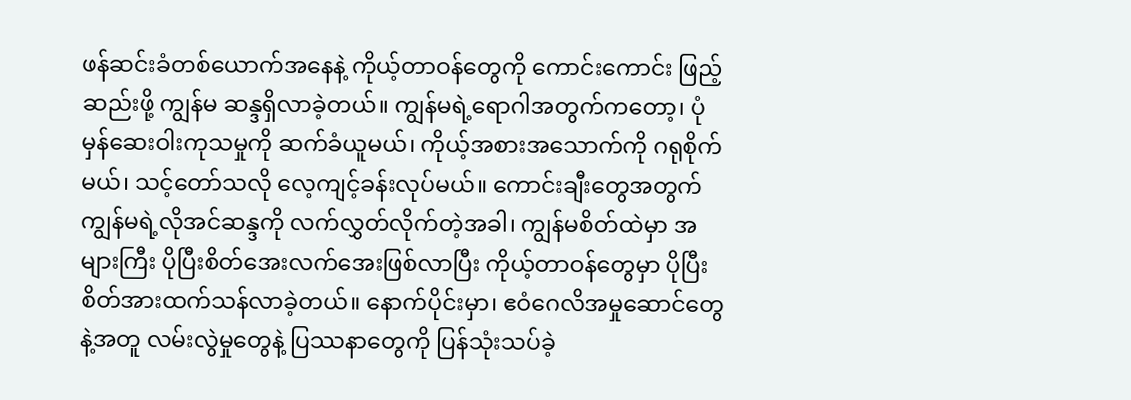ဖန်ဆင်းခံတစ်ယောက်အနေနဲ့ ကိုယ့်တာဝန်တွေကို ကောင်းကောင်း ဖြည့်ဆည်းဖို့ ကျွန်မ ဆန္ဒရှိလာခဲ့တယ်။ ကျွန်မရဲ့ရောဂါအတွက်ကတော့၊ ပုံမှန်ဆေးဝါးကုသမှုကို ဆက်ခံယူမယ်၊ ကိုယ့်အစားအသောက်ကို ဂရုစိုက်မယ်၊ သင့်တော်သလို လေ့ကျင့်ခန်းလုပ်မယ်။ ကောင်းချီးတွေအတွက် ကျွန်မရဲ့လိုအင်ဆန္ဒကို လက်လွှတ်လိုက်တဲ့အခါ၊ ကျွန်မစိတ်ထဲမှာ အများကြီး ပိုပြီးစိတ်အေးလက်အေးဖြစ်လာပြီး ကိုယ့်တာဝန်တွေမှာ ပိုပြီးစိတ်အားထက်သန်လာခဲ့တယ်။ နောက်ပိုင်းမှာ၊ ဧဝံဂေလိအမှုဆောင်တွေနဲ့အတူ လမ်းလွဲမှုတွေနဲ့ ပြဿနာတွေကို ပြန်သုံးသပ်ခဲ့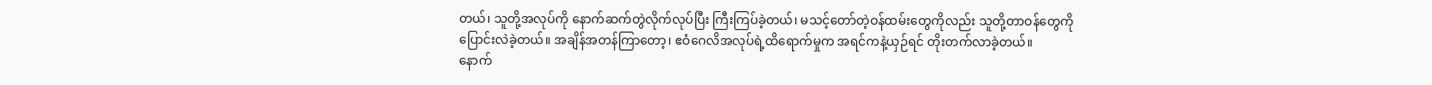တယ်၊ သူတို့အလုပ်ကို နောက်ဆက်တွဲလိုက်လုပ်ပြီး ကြီးကြပ်ခဲ့တယ်၊ မသင့်တော်တဲ့ဝန်ထမ်းတွေကိုလည်း သူတို့တာဝန်တွေကို ပြောင်းလဲခဲ့တယ်။ အချိန်အတန်ကြာတော့၊ ဧဝံဂေလိအလုပ်ရဲ့ထိရောက်မှုက အရင်ကနဲ့ယှဉ်ရင် တိုးတက်လာခဲ့တယ်။
နောက်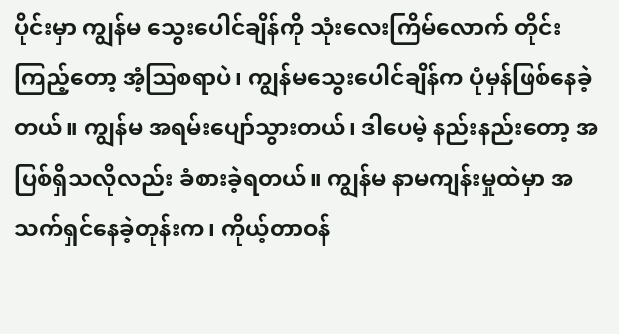ပိုင်းမှာ ကျွန်မ သွေးပေါင်ချိန်ကို သုံးလေးကြိမ်လောက် တိုင်းကြည့်တော့ အံ့ဩစရာပဲ၊ ကျွန်မသွေးပေါင်ချိန်က ပုံမှန်ဖြစ်နေခဲ့တယ်။ ကျွန်မ အရမ်းပျော်သွားတယ်၊ ဒါပေမဲ့ နည်းနည်းတော့ အပြစ်ရှိသလိုလည်း ခံစားခဲ့ရတယ်။ ကျွန်မ နာမကျန်းမှုထဲမှာ အသက်ရှင်နေခဲ့တုန်းက၊ ကိုယ့်တာဝန်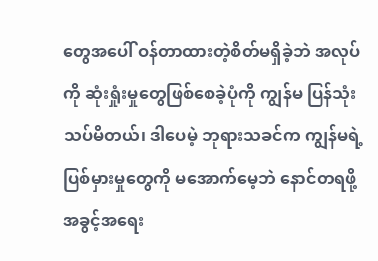တွေအပေါ် ဝန်တာထားတဲ့စိတ်မရှိခဲ့ဘဲ အလုပ်ကို ဆုံးရှုံးမှုတွေဖြစ်စေခဲ့ပုံကို ကျွန်မ ပြန်သုံးသပ်မိတယ်၊ ဒါပေမဲ့ ဘုရားသခင်က ကျွန်မရဲ့ပြစ်မှားမှုတွေကို မအောက်မေ့ဘဲ နောင်တရဖို့ အခွင့်အရေး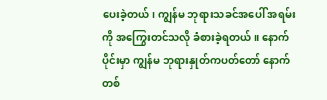ပေးခဲ့တယ်၊ ကျွန်မ ဘုရားသခင်အပေါ် အရမ်းကို အကြွေးတင်သလို ခံစားခဲ့ရတယ်။ နောက်ပိုင်းမှာ ကျွန်မ ဘုရားနှုတ်ကပတ်တော် နောက်တစ်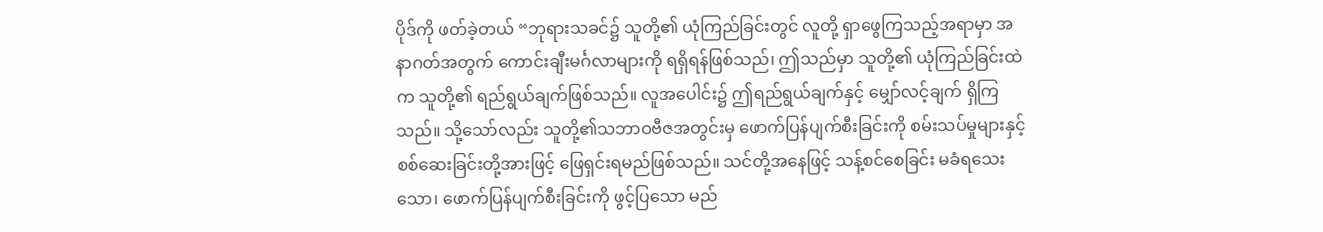ပိုဒ်ကို ဖတ်ခဲ့တယ် “ဘုရားသခင်၌ သူတို့၏ ယုံကြည်ခြင်းတွင် လူတို့ ရှာဖွေကြသည့်အရာမှာ အနာဂတ်အတွက် ကောင်းချီးမင်္ဂလာများကို ရရှိရန်ဖြစ်သည်၊ ဤသည်မှာ သူတို့၏ ယုံကြည်ခြင်းထဲက သူတို့၏ ရည်ရွယ်ချက်ဖြစ်သည်။ လူအပေါင်း၌ ဤရည်ရွယ်ချက်နှင့် မျှော်လင့်ချက် ရှိကြသည်။ သို့သော်လည်း သူတို့၏သဘာဝဗီဇအတွင်းမှ ဖောက်ပြန်ပျက်စီးခြင်းကို စမ်းသပ်မှုများနှင့် စစ်ဆေးခြင်းတို့အားဖြင့် ဖြေရှင်းရမည်ဖြစ်သည်။ သင်တို့အနေဖြင့် သန့်စင်စေခြင်း မခံရသေးသော၊ ဖောက်ပြန်ပျက်စီးခြင်းကို ဖွင့်ပြသော မည်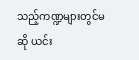သည့်ကဏ္ဍများတွင်မဆို ယင်း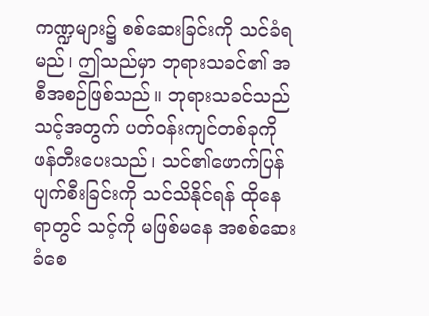ကဏ္ဍများ၌ စစ်ဆေးခြင်းကို သင်ခံရမည်၊ ဤသည်မှာ ဘုရားသခင်၏ အစီအစဉ်ဖြစ်သည်။ ဘုရားသခင်သည် သင့်အတွက် ပတ်ဝန်းကျင်တစ်ခုကို ဖန်တီးပေးသည်၊ သင်၏ဖောက်ပြန်ပျက်စီးခြင်းကို သင်သိနိုင်ရန် ထိုနေရာတွင် သင့်ကို မဖြစ်မနေ အစစ်ဆေးခံစေ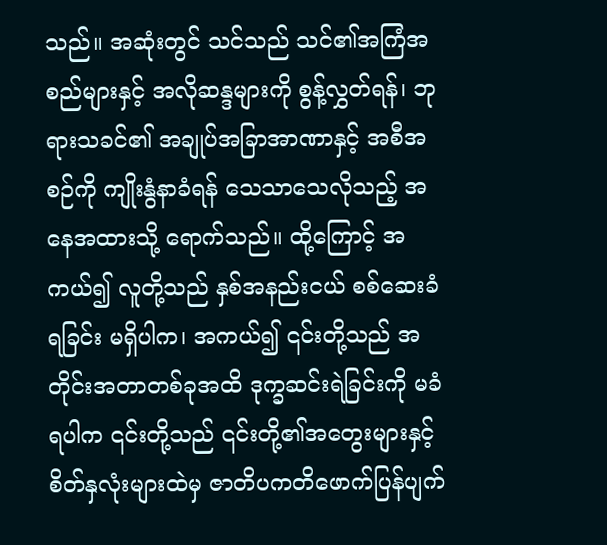သည်။ အဆုံးတွင် သင်သည် သင်၏အကြံအစည်များနှင့် အလိုဆန္ဒများကို စွန့်လွှတ်ရန်၊ ဘုရားသခင်၏ အချုပ်အခြာအာဏာနှင့် အစီအစဉ်ကို ကျိုးနွံနာခံရန် သေသာသေလိုသည့် အနေအထားသို့ ရောက်သည်။ ထို့ကြောင့် အကယ်၍ လူတို့သည် နှစ်အနည်းငယ် စစ်ဆေးခံရခြင်း မရှိပါက၊ အကယ်၍ ၎င်းတို့သည် အတိုင်းအတာတစ်ခုအထိ ဒုက္ခဆင်းရဲခြင်းကို မခံရပါက ၎င်းတို့သည် ၎င်းတို့၏အတွေးများနှင့် စိတ်နှလုံးများထဲမှ ဇာတိပကတိဖောက်ပြန်ပျက်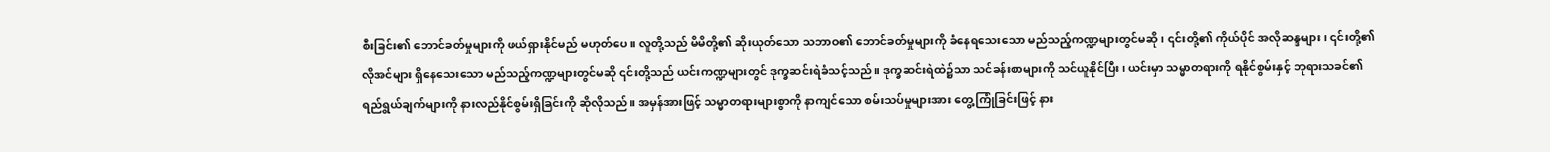စီးခြင်း၏ ဘောင်ခတ်မှုများကို ဖယ်ရှားနိုင်မည် မဟုတ်ပေ။ လူတို့သည် မိမိတို့၏ ဆိုးယုတ်သော သဘာဝ၏ ဘောင်ခတ်မှုများကို ခံနေရသေးသော မည်သည့်ကဏ္ဍများတွင်မဆို၊ ၎င်းတို့၏ ကိုယ်ပိုင် အလိုဆန္ဒများ၊ ၎င်းတို့၏လိုအင်များ ရှိနေသေးသော မည်သည့်ကဏ္ဍများတွင်မဆို ၎င်းတို့သည် ယင်းကဏ္ဍများတွင် ဒုက္ခဆင်းရဲခံသင့်သည်။ ဒုက္ခဆင်းရဲထဲ၌သာ သင်ခန်းစာများကို သင်ယူနိုင်ပြီး၊ ယင်းမှာ သမ္မာတရားကို ရနိုင်စွမ်းနှင့် ဘုရားသခင်၏ ရည်ရွယ်ချက်များကို နားလည်နိုင်စွမ်းရှိခြင်းကို ဆိုလိုသည်။ အမှန်အားဖြင့် သမ္မာတရားများစွာကို နာကျင်သော စမ်းသပ်မှုများအား တွေ့ကြုံခြင်းဖြင့် နား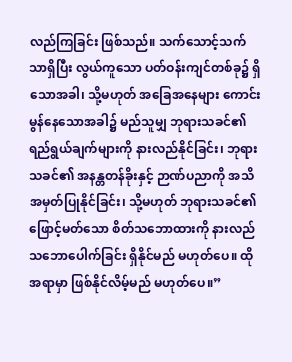လည်ကြခြင်း ဖြစ်သည်။ သက်သောင့်သက်သာရှိပြီး လွယ်ကူသော ပတ်ဝန်းကျင်တစ်ခု၌ ရှိသောအခါ၊ သို့မဟုတ် အခြေအနေများ ကောင်းမွန်နေသောအခါ၌ မည်သူမျှ ဘုရားသခင်၏ ရည်ရွယ်ချက်များကို နားလည်နိုင်ခြင်း၊ ဘုရားသခင်၏ အနန္တတန်ခိုးနှင့် ဉာဏ်ပညာကို အသိအမှတ်ပြုနိုင်ခြင်း၊ သို့မဟုတ် ဘုရားသခင်၏ ဖြောင့်မတ်သော စိတ်သဘောထားကို နားလည်သဘောပေါက်ခြင်း ရှိနိုင်မည် မဟုတ်ပေ။ ထိုအရာမှာ ဖြစ်နိုင်လိမ့်မည် မဟုတ်ပေ။”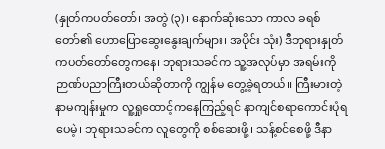(နှုတ်ကပတ်တော်၊ အတွဲ (၃)၊ နောက်ဆုံးသော ကာလ ခရစ်တော်၏ ဟောပြောဆွေးနွေးချက်များ၊ အပိုင်း သုံး) ဒီဘုရားနှုတ်ကပတ်တော်တွေကနေ၊ ဘုရားသခင်က သူ့အလုပ်မှာ အရမ်းကို ဉာဏ်ပညာကြီးတယ်ဆိုတာကို ကျွန်မ တွေ့ခဲ့ရတယ်။ ကြီးမားတဲ့နာမကျန်းမှုက လူ့ရှုထောင့်ကနေကြည့်ရင် နာကျင်စရာကောင်းပုံရပေမဲ့၊ ဘုရားသခင်က လူတွေကို စစ်ဆေးဖို့၊ သန့်စင်စေဖို့ ဒီနာ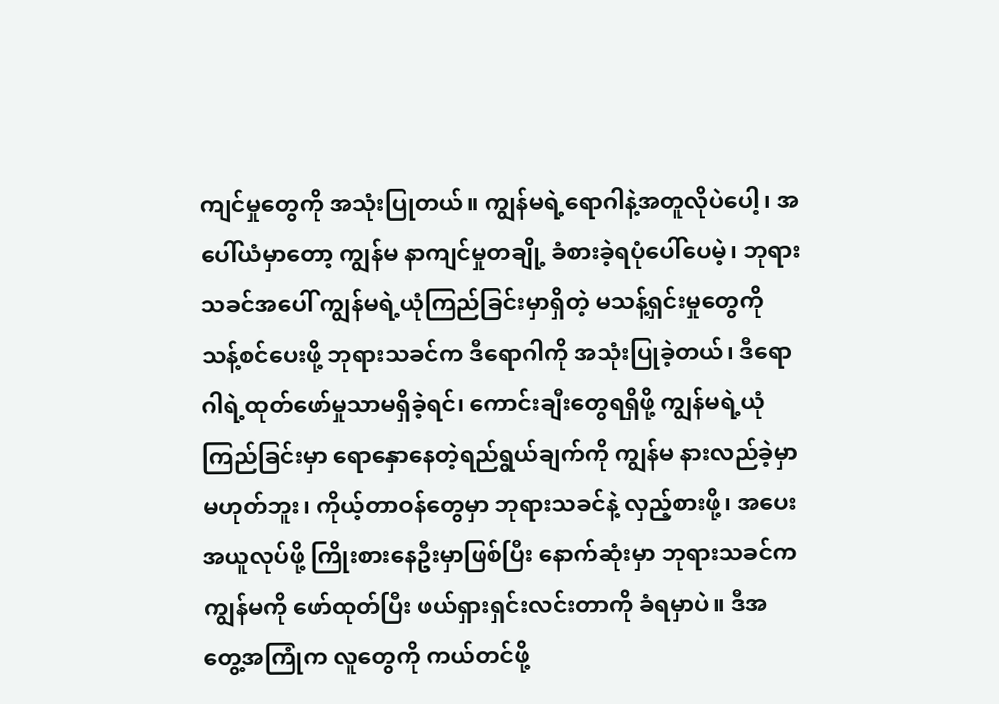ကျင်မှုတွေကို အသုံးပြုတယ်။ ကျွန်မရဲ့ရောဂါနဲ့အတူလိုပဲပေါ့၊ အပေါ်ယံမှာတော့ ကျွန်မ နာကျင်မှုတချို့ ခံစားခဲ့ရပုံပေါ်ပေမဲ့၊ ဘုရားသခင်အပေါ် ကျွန်မရဲ့ယုံကြည်ခြင်းမှာရှိတဲ့ မသန့်ရှင်းမှုတွေကို သန့်စင်ပေးဖို့ ဘုရားသခင်က ဒီရောဂါကို အသုံးပြုခဲ့တယ်၊ ဒီရောဂါရဲ့ထုတ်ဖော်မှုသာမရှိခဲ့ရင်၊ ကောင်းချီးတွေရရှိဖို့ ကျွန်မရဲ့ယုံကြည်ခြင်းမှာ ရောနှောနေတဲ့ရည်ရွယ်ချက်ကို ကျွန်မ နားလည်ခဲ့မှာမဟုတ်ဘူး၊ ကိုယ့်တာဝန်တွေမှာ ဘုရားသခင်နဲ့ လှည့်စားဖို့၊ အပေးအယူလုပ်ဖို့ ကြိုးစားနေဦးမှာဖြစ်ပြီး နောက်ဆုံးမှာ ဘုရားသခင်က ကျွန်မကို ဖော်ထုတ်ပြီး ဖယ်ရှားရှင်းလင်းတာကို ခံရမှာပဲ။ ဒီအတွေ့အကြုံက လူတွေကို ကယ်တင်ဖို့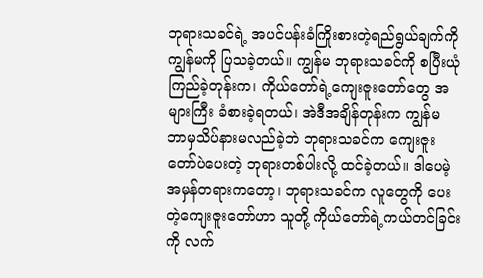ဘုရားသခင်ရဲ့ အပင်ပန်းခံကြိုးစားတဲ့ရည်ရွယ်ချက်ကို ကျွန်မကို ပြသခဲ့တယ်။ ကျွန်မ ဘုရားသခင်ကို စပြီးယုံကြည်ခဲ့တုန်းက၊ ကိုယ်တော်ရဲ့ကျေးဇူးတော်တွေ အများကြီး ခံစားခဲ့ရတယ်၊ အဲဒီအချိန်တုန်းက ကျွန်မ ဘာမှသိပ်နားမလည်ခဲ့ဘဲ ဘုရားသခင်က ကျေးဇူးတော်ပဲပေးတဲ့ ဘုရားတစ်ပါးလို့ ထင်ခဲ့တယ်။ ဒါပေမဲ့ အမှန်တရားကတော့၊ ဘုရားသခင်က လူတွေကို ပေးတဲ့ကျေးဇူးတော်ဟာ သူတို့ ကိုယ်တော်ရဲ့ကယ်တင်ခြင်းကို လက်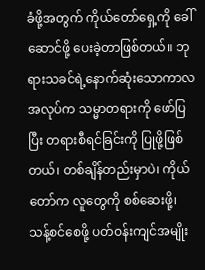ခံဖို့အတွက် ကိုယ်တော်ရှေ့ကို ခေါ်ဆောင်ဖို့ ပေးခဲ့တာဖြစ်တယ်။ ဘုရားသခင်ရဲ့နောက်ဆုံးသောကာလ အလုပ်က သမ္မာတရားကို ဖော်ပြပြီး တရားစီရင်ခြင်းကို ပြုဖို့ဖြစ်တယ်၊ တစ်ချိန်တည်းမှာပဲ၊ ကိုယ်တော်က လူတွေကို စစ်ဆေးဖို့၊ သန့်စင်စေဖို့ ပတ်ဝန်းကျင်အမျိုး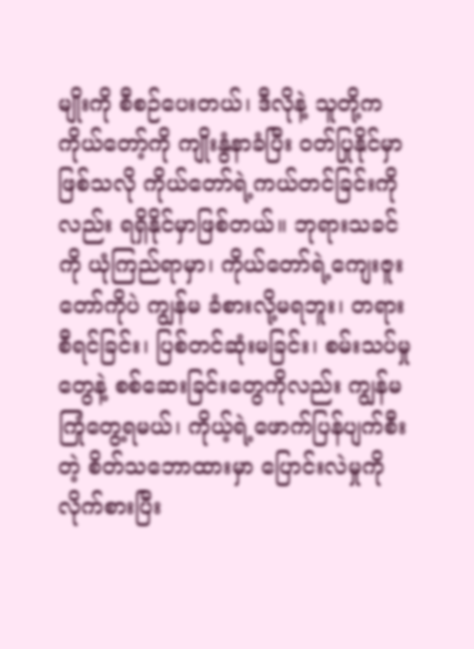မျိုးကို စီစဉ်ပေးတယ်၊ ဒီလိုနဲ့ သူတို့က ကိုယ်တော့်ကို ကျိုးနွံနာခံပြီး ဝတ်ပြုနိုင်မှာဖြစ်သလို ကိုယ်တော်ရဲ့ကယ်တင်ခြင်းကိုလည်း ရရှိနိုင်မှာဖြစ်တယ်။ ဘုရားသခင်ကို ယုံကြည်ရာမှာ၊ ကိုယ်တော်ရဲ့ကျေးဇူးတော်ကိုပဲ ကျွန်မ ခံစားလို့မရဘူး၊ တရားစီရင်ခြင်း၊ ပြစ်တင်ဆုံးမခြင်း၊ စမ်းသပ်မှုတွေနဲ့ စစ်ဆေးခြင်းတွေကိုလည်း ကျွန်မ ကြုံတွေ့ရမယ်၊ ကိုယ့်ရဲ့ဖောက်ပြန်ပျက်စီးတဲ့ စိတ်သဘောထားမှာ ပြောင်းလဲမှုကို လိုက်စားပြီး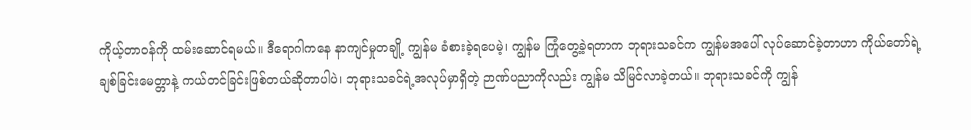ကိုယ့်တာဝန်ကို ထမ်းဆောင်ရမယ်။ ဒီရောဂါကနေ နာကျင်မှုတချို့ ကျွန်မ ခံစားခဲ့ရပေမဲ့၊ ကျွန်မ ကြုံတွေ့ခဲ့ရတာက ဘုရားသခင်က ကျွန်မအပေါ် လုပ်ဆောင်ခဲ့တာဟာ ကိုယ်တော်ရဲ့ချစ်ခြင်းမေတ္တာနဲ့ ကယ်တင်ခြင်းဖြစ်တယ်ဆိုတာပါပဲ၊ ဘုရားသခင်ရဲ့အလုပ်မှာရှိတဲ့ ဉာဏ်ပညာကိုလည်း ကျွန်မ သိမြင်လာခဲ့တယ်။ ဘုရားသခင်ကို ကျွန်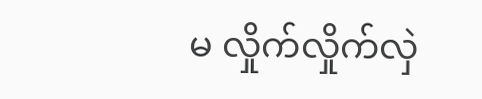မ လှိုက်လှိုက်လှဲ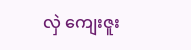လှဲ ကျေးဇူး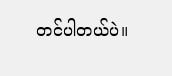တင်ပါတယ်ပဲ။